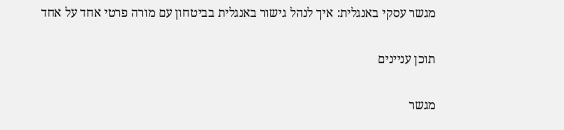מגשר עסקי באנגלית: איך לנהל גישור באנגלית בביטחון עם מורה פרטי אחד על אחד

תוכן עניינים

מגשר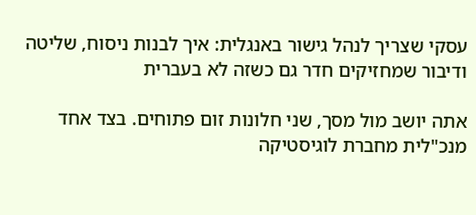עסקי שצריך לנהל גישור באנגלית: איך לבנות ניסוח, שליטה ודיבור שמחזיקים חדר גם כשזה לא בעברית

אתה יושב מול מסך, שני חלונות זום פתוחים. בצד אחד מנכ"לית מחברת לוגיסטיקה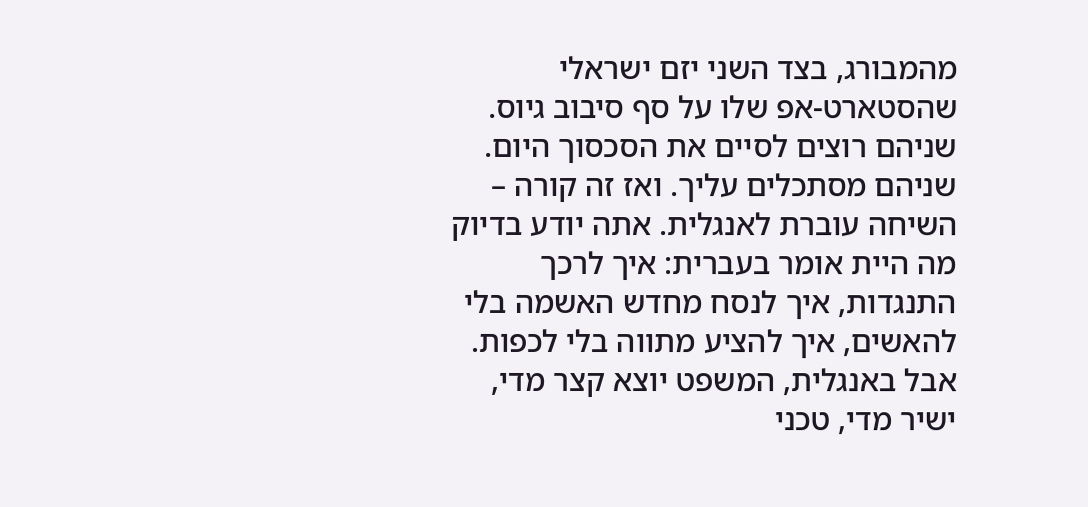מהמבורג, בצד השני יזם ישראלי שהסטארט-אפ שלו על סף סיבוב גיוס. שניהם רוצים לסיים את הסכסוך היום. שניהם מסתכלים עליך. ואז זה קורה – השיחה עוברת לאנגלית. אתה יודע בדיוק מה היית אומר בעברית: איך לרכך התנגדות, איך לנסח מחדש האשמה בלי להאשים, איך להציע מתווה בלי לכפות. אבל באנגלית, המשפט יוצא קצר מדי, ישיר מדי, טכני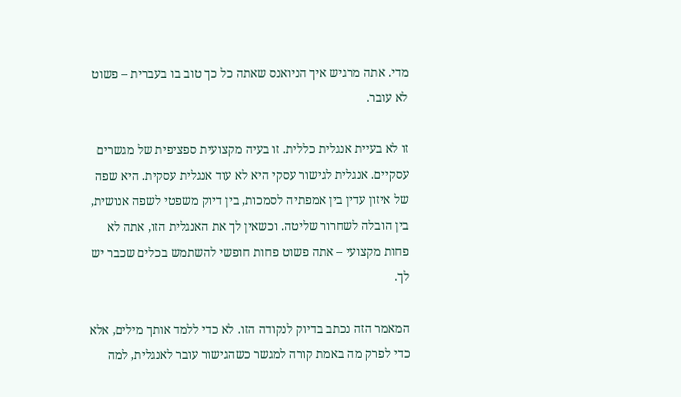מדי. אתה מרגיש איך הניואנס שאתה כל כך טוב בו בעברית – פשוט לא עובר.

זו לא בעיית אנגלית כללית. זו בעיה מקצועית ספציפית של מגשרים עסקיים. אנגלית לגישור עסקי היא לא עוד אנגלית עסקית. היא שפה של איזון עדין בין אמפתיה לסמכות, בין דיוק משפטי לשפה אנושית, בין הובלה לשחרור שליטה. וכשאין לך את האנגלית הזו, אתה לא פחות מקצועי – אתה פשוט פחות חופשי להשתמש בכלים שכבר יש לך.

המאמר הזה נכתב בדיוק לנקודה הזו. לא כדי ללמד אותך מילים, אלא כדי לפרק מה באמת קורה למגשר כשהגישור עובר לאנגלית, למה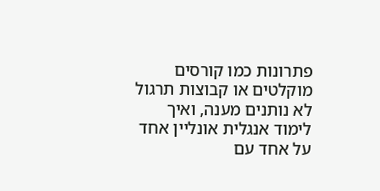פתרונות כמו קורסים מוקלטים או קבוצות תרגול לא נותנים מענה, ואיך לימוד אנגלית אונליין אחד על אחד עם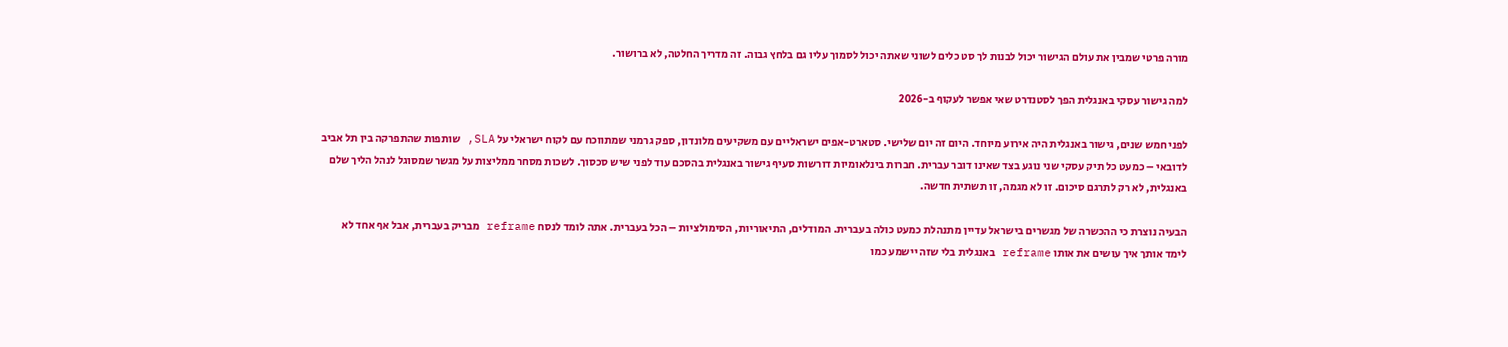מורה פרטי שמבין את עולם הגישור יכול לבנות לך סט כלים לשוני שאתה יכול לסמוך עליו גם בלחץ גבוה. זה מדריך החלטה, לא ברושור.

למה גישור עסקי באנגלית הפך לסטנדרט שאי אפשר לעקוף ב-2026

לפני חמש שנים, גישור באנגלית היה אירוע מיוחד. היום זה יום שלישי. סטארט-אפים ישראליים עם משקיעים מלונדון, ספק גרמני שמתווכח עם לקוח ישראלי על SLA, שותפות שהתפרקה בין תל אביב לדובאי – כמעט כל תיק עסקי שני נוגע בצד שאינו דובר עברית. חברות בינלאומיות דורשות סעיף גישור באנגלית בהסכם עוד לפני שיש סכסוך. לשכות מסחר ממליצות על מגשר שמסוגל לנהל הליך שלם באנגלית, לא רק לתרגם סיכום. זו לא מגמה, זו תשתית חדשה.

הבעיה נוצרת כי ההכשרה של מגשרים בישראל עדיין מתנהלת כמעט כולה בעברית. המודלים, התיאוריות, הסימולציות – הכל בעברית. אתה לומד לנסח reframe מבריק בעברית, אבל אף אחד לא לימד אותך איך עושים את אותו reframe באנגלית בלי שזה יישמע כמו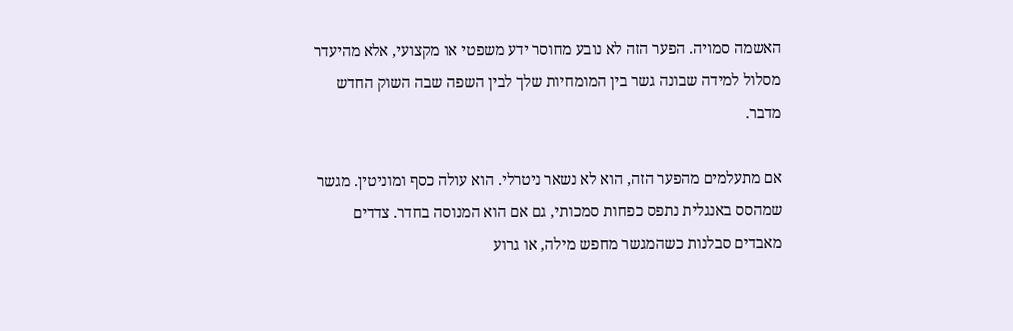האשמה סמויה. הפער הזה לא נובע מחוסר ידע משפטי או מקצועי, אלא מהיעדר מסלול למידה שבונה גשר בין המומחיות שלך לבין השפה שבה השוק החדש מדבר.

אם מתעלמים מהפער הזה, הוא לא נשאר ניטרלי. הוא עולה כסף ומוניטין. מגשר שמהסס באנגלית נתפס כפחות סמכותי, גם אם הוא המנוסה בחדר. צדדים מאבדים סבלנות כשהמגשר מחפש מילה, או גרוע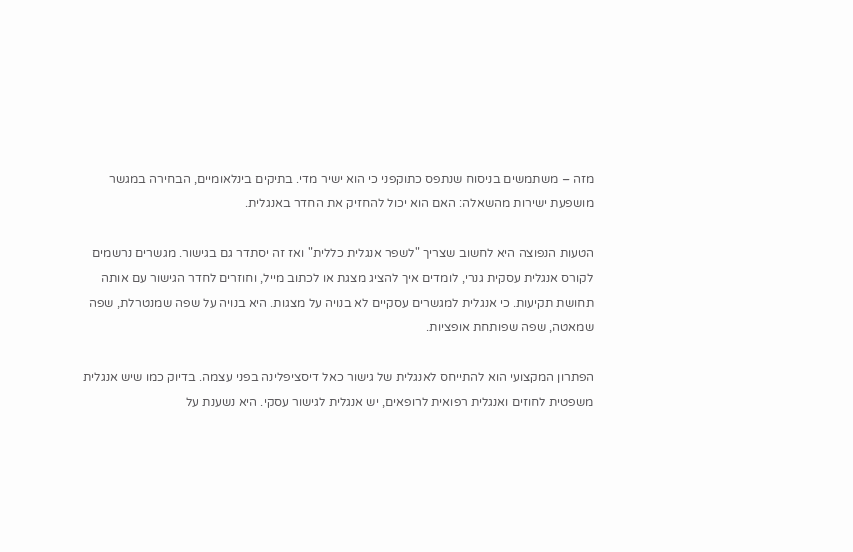מזה – משתמשים בניסוח שנתפס כתוקפני כי הוא ישיר מדי. בתיקים בינלאומיים, הבחירה במגשר מושפעת ישירות מהשאלה: האם הוא יכול להחזיק את החדר באנגלית.

הטעות הנפוצה היא לחשוב שצריך "לשפר אנגלית כללית" ואז זה יסתדר גם בגישור. מגשרים נרשמים לקורס אנגלית עסקית גנרי, לומדים איך להציג מצגת או לכתוב מייל, וחוזרים לחדר הגישור עם אותה תחושת תקיעות. כי אנגלית למגשרים עסקיים לא בנויה על מצגות. היא בנויה על שפה שמנטרלת, שפה שמאטה, שפה שפותחת אופציות.

הפתרון המקצועי הוא להתייחס לאנגלית של גישור כאל דיסציפלינה בפני עצמה. בדיוק כמו שיש אנגלית משפטית לחוזים ואנגלית רפואית לרופאים, יש אנגלית לגישור עסקי. היא נשענת על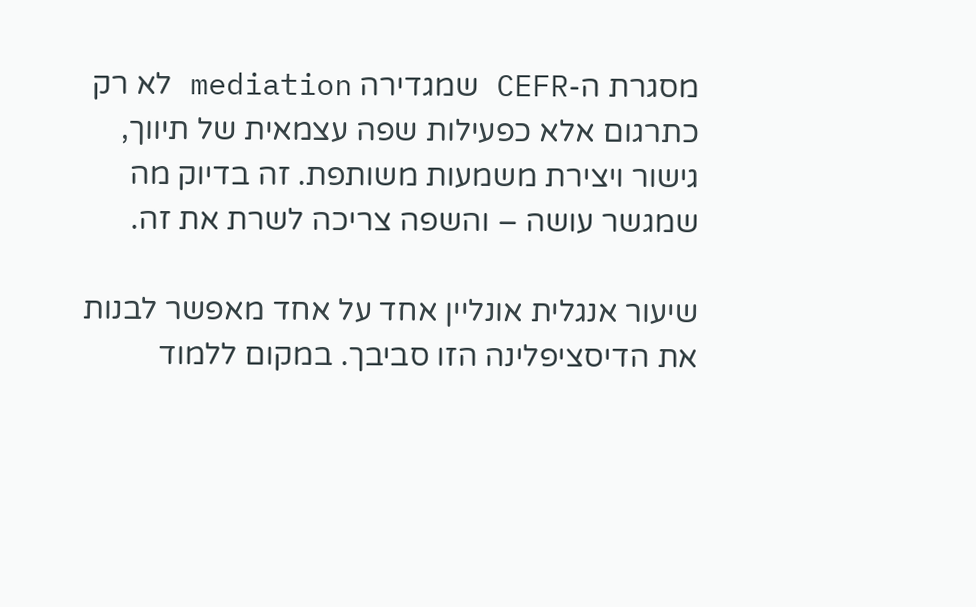מסגרת ה-CEFR שמגדירה mediation לא רק כתרגום אלא כפעילות שפה עצמאית של תיווך, גישור ויצירת משמעות משותפת. זה בדיוק מה שמגשר עושה – והשפה צריכה לשרת את זה.

שיעור אנגלית אונליין אחד על אחד מאפשר לבנות את הדיסציפלינה הזו סביבך. במקום ללמוד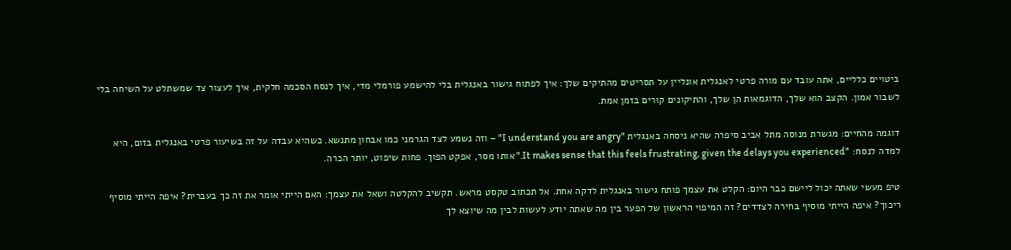ביטויים כלליים, אתה עובד עם מורה פרטי לאנגלית אונליין על תסריטים מהתיקים שלך: איך לפתוח גישור באנגלית בלי להישמע פורמלי מדי, איך לנסח הסכמה חלקית, איך לעצור צד שמשתלט על השיחה בלי לשבור אמון. הקצב הוא שלך, הדוגמאות הן שלך, והתיקונים קורים בזמן אמת.

דוגמה מהחיים: מגשרת מנוסה מתל אביב סיפרה שהיא ניסחה באנגלית "I understand you are angry" – וזה נשמע לצד הגרמני כמו אבחון מתנשא. כשהיא עבדה על זה בשיעור פרטי באנגלית בזום, היא למדה לנסח: "It makes sense that this feels frustrating, given the delays you experienced." אותו מסר, אפקט הפוך. פחות שיפוט, יותר הכרה.

טיפ מעשי שאתה יכול ליישם כבר היום: הקלט את עצמך פותח גישור באנגלית לדקה אחת. אל תכתוב טקסט מראש. תקשיב להקלטה ושאל את עצמך: האם הייתי אומר את זה כך בעברית? איפה הייתי מוסיף ריכוך? איפה הייתי מוסיף בחירה לצדדים? זה המיפוי הראשון של הפער בין מה שאתה יודע לעשות לבין מה שיוצא לך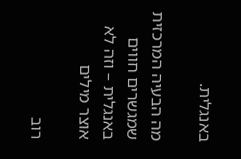באנגלית.

מה הבעיה המרכזית שמגשרים חווים באנגלית – וזה לא אוצר מילים

רוב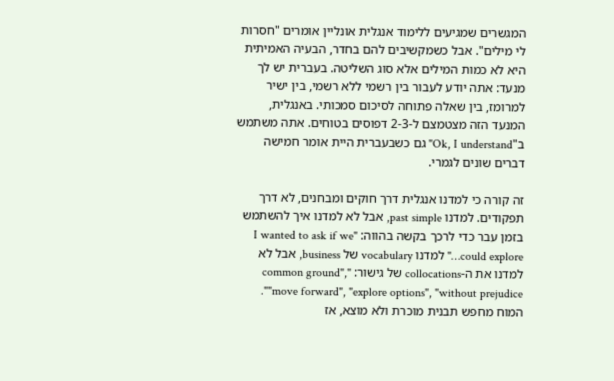המגשרים שמגיעים ללימוד אנגלית אונליין אומרים "חסרות לי מילים". אבל כשמקשיבים להם בחדר, הבעיה האמיתית היא לא כמות המילים אלא סוג השליטה. בעברית יש לך מנעד: אתה יודע לעבור בין רשמי ללא רשמי, בין ישיר למרומז, בין שאלה פתוחה לסיכום סמכותי. באנגלית, המנעד הזה מצטמצם ל-2-3 דפוסים בטוחים. אתה משתמש ב"Ok, I understand" גם כשבעברית היית אומר חמישה דברים שונים לגמרי.

זה קורה כי למדנו אנגלית דרך חוקים ומבחנים, לא דרך תפקודים. למדנו past simple, אבל לא למדנו איך להשתמש בזמן עבר כדי לרכך בקשה בהווה: "I wanted to ask if we could explore…" למדנו vocabulary של business, אבל לא למדנו את ה-collocations של גישור: "common ground", "move forward", "explore options", "without prejudice". המוח מחפש תבנית מוכרת ולא מוצא, אז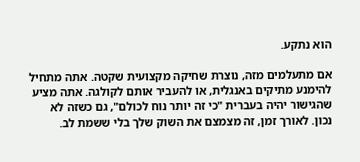הוא נתקע.

אם מתעלמים מזה, נוצרת שחיקה מקצועית שקטה. אתה מתחיל להימנע מתיקים באנגלית, או להעביר אותם לקולגה. אתה מציע שהגישור יהיה בעברית "כי זה יותר נוח לכולם", גם כשזה לא נכון. לאורך זמן, זה מצמצם את השוק שלך בלי ששמת לב.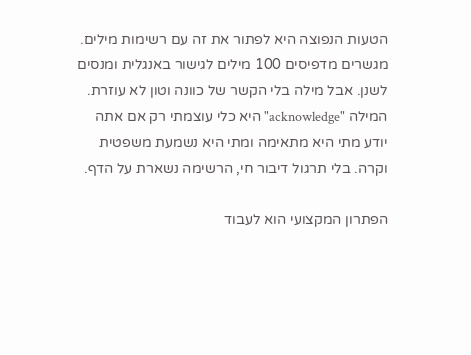הטעות הנפוצה היא לפתור את זה עם רשימות מילים. מגשרים מדפיסים 100 מילים לגישור באנגלית ומנסים לשנן. אבל מילה בלי הקשר של כוונה וטון לא עוזרת. המילה "acknowledge" היא כלי עוצמתי רק אם אתה יודע מתי היא מתאימה ומתי היא נשמעת משפטית וקרה. בלי תרגול דיבור חי, הרשימה נשארת על הדף.

הפתרון המקצועי הוא לעבוד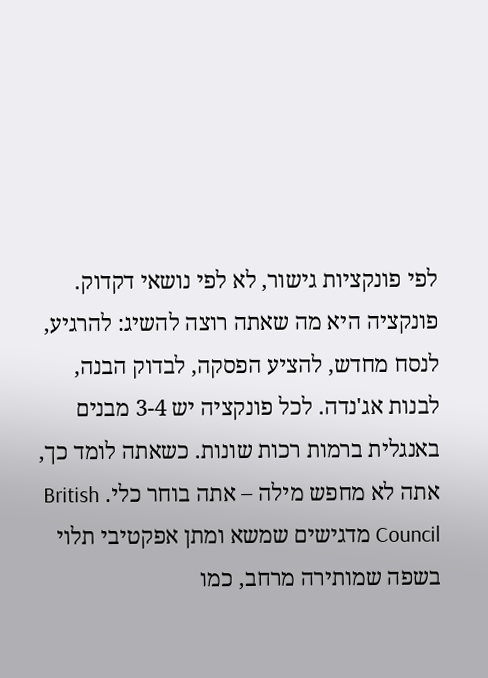לפי פונקציות גישור, לא לפי נושאי דקדוק. פונקציה היא מה שאתה רוצה להשיג: להרגיע, לנסח מחדש, להציע הפסקה, לבדוק הבנה, לבנות אג'נדה. לכל פונקציה יש 3-4 מבנים באנגלית ברמות רכות שונות. כשאתה לומד כך, אתה לא מחפש מילה – אתה בוחר כלי. British Council מדגישים שמשא ומתן אפקטיבי תלוי בשפה שמותירה מרחב, כמו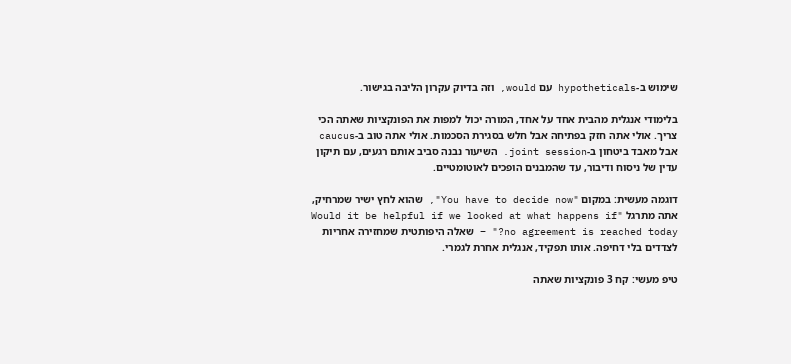שימוש ב-hypotheticals עם would, וזה בדיוק עקרון הליבה בגישור.

בלימודי אנגלית מהבית אחד על אחד, המורה יכול למפות את הפונקציות שאתה הכי צריך. אולי אתה חזק בפתיחה אבל חלש בסגירת הסכמות. אולי אתה טוב ב-caucus אבל מאבד ביטחון ב-joint session. השיעור נבנה סביב אותם רגעים, עם תיקון עדין של ניסוח ודיבור, עד שהמבנים הופכים לאוטומטיים.

דוגמה מעשית: במקום "You have to decide now", שהוא לחץ ישיר שמרחיק, אתה מתרגל "Would it be helpful if we looked at what happens if no agreement is reached today?" – שאלה היפותטית שמחזירה אחריות לצדדים בלי דחיפה. אותו תפקיד, אנגלית אחרת לגמרי.

טיפ מעשי: קח 3 פונקציות שאתה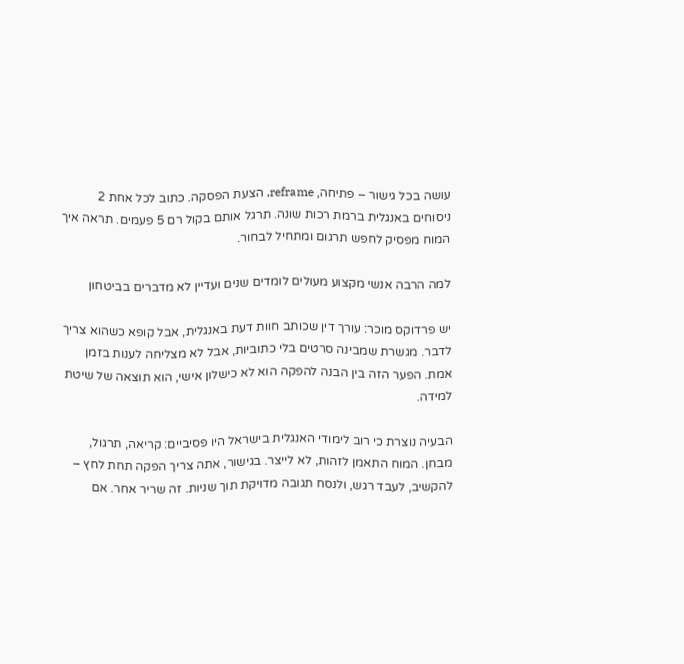עושה בכל גישור – פתיחה, reframe, הצעת הפסקה. כתוב לכל אחת 2 ניסוחים באנגלית ברמת רכות שונה. תרגל אותם בקול רם 5 פעמים. תראה איך המוח מפסיק לחפש תרגום ומתחיל לבחור.

למה הרבה אנשי מקצוע מעולים לומדים שנים ועדיין לא מדברים בביטחון

יש פרדוקס מוכר: עורך דין שכותב חוות דעת באנגלית, אבל קופא כשהוא צריך לדבר. מגשרת שמבינה סרטים בלי כתוביות, אבל לא מצליחה לענות בזמן אמת. הפער הזה בין הבנה להפקה הוא לא כישלון אישי, הוא תוצאה של שיטת למידה.

הבעיה נוצרת כי רוב לימודי האנגלית בישראל היו פסיביים: קריאה, תרגול, מבחן. המוח התאמן לזהות, לא לייצר. בגישור, אתה צריך הפקה תחת לחץ – להקשיב, לעבד רגש, ולנסח תגובה מדויקת תוך שניות. זה שריר אחר. אם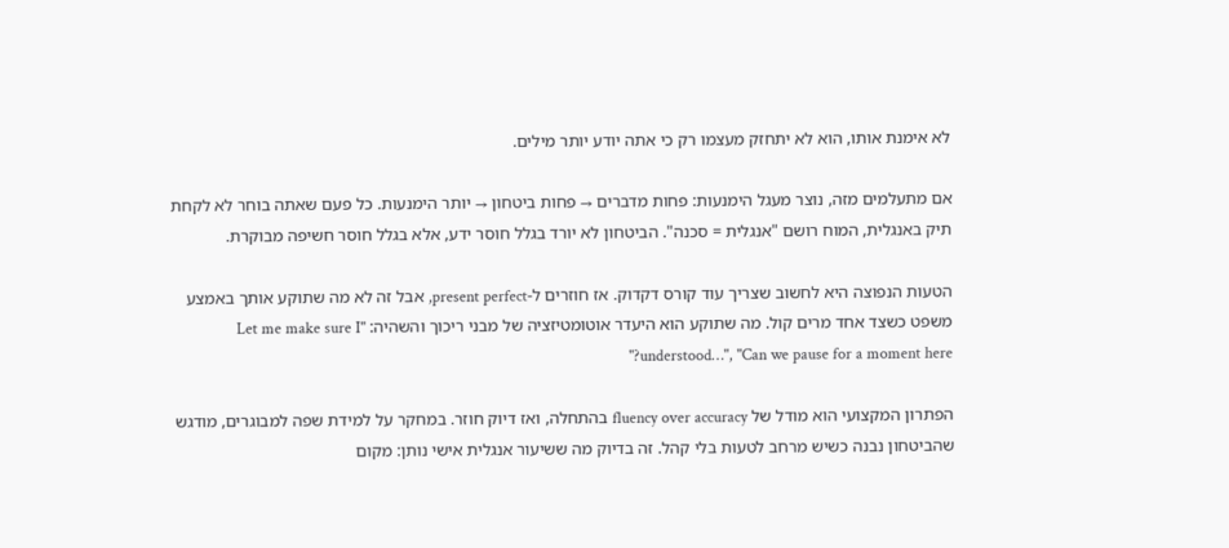לא אימנת אותו, הוא לא יתחזק מעצמו רק כי אתה יודע יותר מילים.

אם מתעלמים מזה, נוצר מעגל הימנעות: פחות מדברים → פחות ביטחון → יותר הימנעות. כל פעם שאתה בוחר לא לקחת תיק באנגלית, המוח רושם "אנגלית = סכנה". הביטחון לא יורד בגלל חוסר ידע, אלא בגלל חוסר חשיפה מבוקרת.

הטעות הנפוצה היא לחשוב שצריך עוד קורס דקדוק. אז חוזרים ל-present perfect, אבל זה לא מה שתוקע אותך באמצע משפט כשצד אחד מרים קול. מה שתוקע הוא היעדר אוטומטיזציה של מבני ריכוך והשהיה: "Let me make sure I understood…", "Can we pause for a moment here?"

הפתרון המקצועי הוא מודל של fluency over accuracy בהתחלה, ואז דיוק חוזר. במחקר על למידת שפה למבוגרים, מודגש שהביטחון נבנה כשיש מרחב לטעות בלי קהל. זה בדיוק מה ששיעור אנגלית אישי נותן: מקום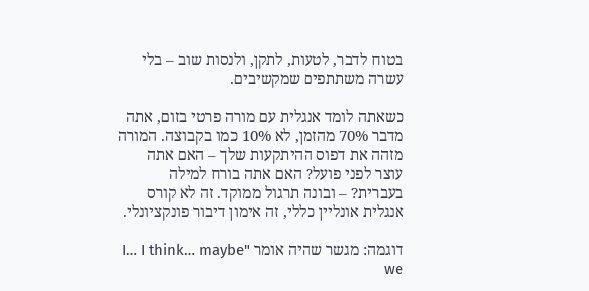בטוח לדבר, לטעות, לתקן, ולנסות שוב – בלי עשרה משתתפים שמקשיבים.

כשאתה לומד אנגלית עם מורה פרטי בזום, אתה מדבר 70% מהזמן, לא 10% כמו בקבוצה. המורה מזהה את דפוס ההיתקעות שלך – האם אתה עוצר לפני פועל? האם אתה בורח למילה בעברית? – ובונה תרגול ממוקד. זה לא קורס אנגלית אונליין כללי, זה אימון דיבור פונקציונלי.

דוגמה: מגשר שהיה אומר "I… I think… maybe we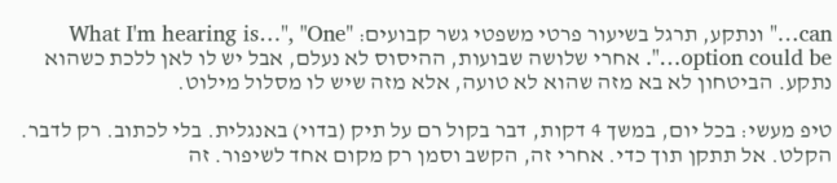can…" ונתקע, תרגל בשיעור פרטי משפטי גשר קבועים: "What I'm hearing is…", "One option could be…". אחרי שלושה שבועות, ההיסוס לא נעלם, אבל יש לו לאן ללכת כשהוא נתקע. הביטחון לא בא מזה שהוא לא טועה, אלא מזה שיש לו מסלול מילוט.

טיפ מעשי: בכל יום, במשך 4 דקות, דבר בקול רם על תיק (בדוי) באנגלית. בלי לכתוב. רק לדבר. הקלט. אל תתקן תוך כדי. אחרי זה, הקשב וסמן רק מקום אחד לשיפור. זה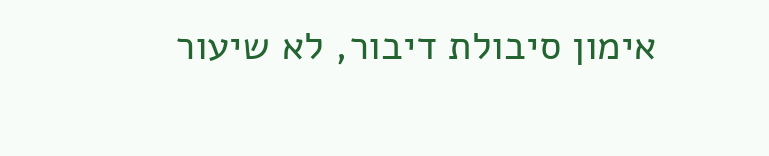אימון סיבולת דיבור, לא שיעור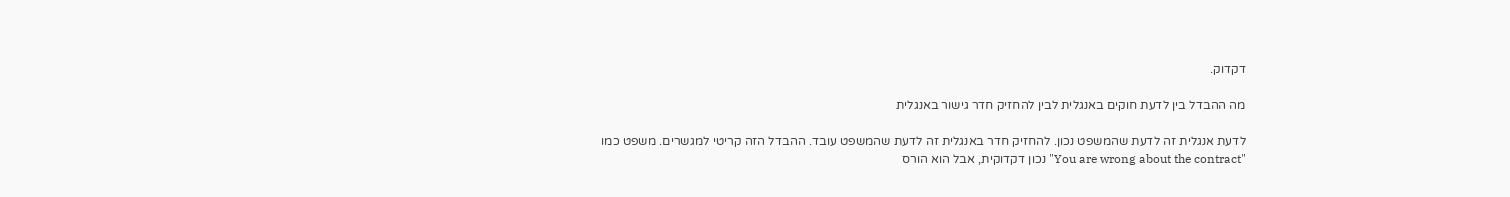דקדוק.

מה ההבדל בין לדעת חוקים באנגלית לבין להחזיק חדר גישור באנגלית

לדעת אנגלית זה לדעת שהמשפט נכון. להחזיק חדר באנגלית זה לדעת שהמשפט עובד. ההבדל הזה קריטי למגשרים. משפט כמו "You are wrong about the contract" נכון דקדוקית, אבל הוא הורס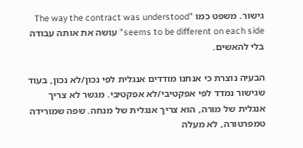גישור. משפט כמו "The way the contract was understood seems to be different on each side" עושה את אותה עבודה בלי להאשים.

הבעיה נוצרת כי אנחנו מודדים אנגלית לפי נכון/לא נכון, בעוד שגישור נמדד לפי אפקטיבי/לא אפקטיבי. מגשר לא צריך אנגלית של מורה, הוא צריך אנגלית של מנחה. שפה שמורידה טמפרטורה, לא מעלה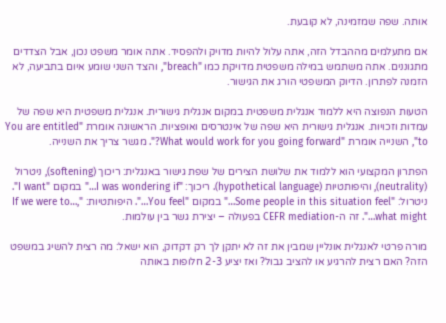אותה. שפה שמזמינה, לא קובעת.

אם מתעלמים מההבדל הזה, אתה עלול להיות מדויק ולהפסיד. אתה אומר משפט נכון, אבל הצדדים מתגוננים. אתה משתמש במילה משפטית מדויקת כמו "breach", והצד השני שומע איום בתביעה, לא הזמנה לפתרון. הדיוק המשפטי הורג את הגישור.

הטעות הנפוצה היא ללמוד אנגלית משפטית במקום אנגלית גישורית. אנגלית משפטית היא שפה של עמדות וזכויות. אנגלית גישורית היא שפה של אינטרסים ואופציות. הראשונה אומרת "You are entitled to", השנייה אומרת "What would work for you going forward?". מגשר צריך את השנייה.

הפתרון המקצועי הוא ללמוד את שלושת הצירים של שפת גישור באנגלית: ריכוך (softening), ניטרול (neutrality), והיפותטיות (hypothetical language). ריכוך: "I was wondering if…" במקום "I want". ניטרול: "Some people in this situation feel…" במקום "You feel…". היפותטיות: "If we were to…, what might…". זה ה-CEFR mediation בפעולה – יצירת גשר בין עולמות.

מורה פרטי לאנגלית אונליין שמבין את זה לא יתקן לך רק דקדוק, הוא ישאל: מה רצית להשיג במשפט הזה? האם רצית להרגיע או להציב גבול? ואז יציע 2-3 חלופות באותה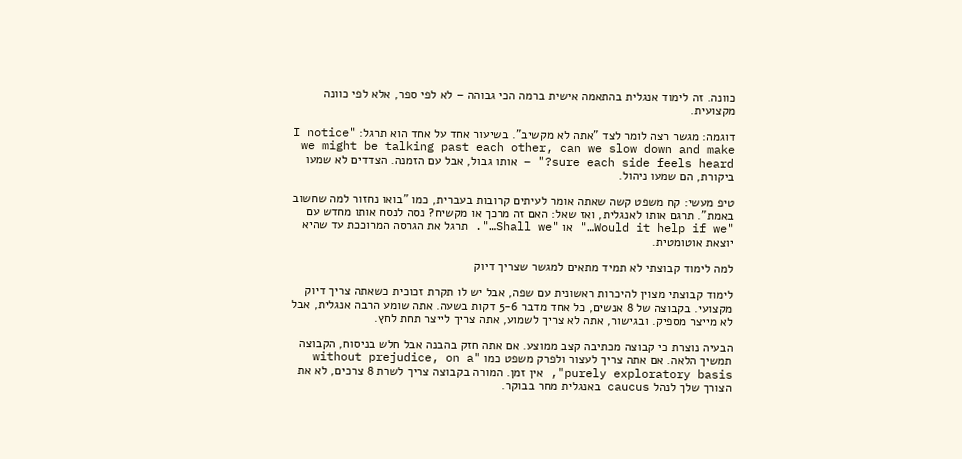כוונה. זה לימוד אנגלית בהתאמה אישית ברמה הכי גבוהה – לא לפי ספר, אלא לפי כוונה מקצועית.

דוגמה: מגשר רצה לומר לצד "אתה לא מקשיב". בשיעור אחד על אחד הוא תרגל: "I notice we might be talking past each other, can we slow down and make sure each side feels heard?" – אותו גבול, אבל עם הזמנה. הצדדים לא שמעו ביקורת, הם שמעו ניהול.

טיפ מעשי: קח משפט קשה שאתה אומר לעיתים קרובות בעברית, כמו "בואו נחזור למה שחשוב באמת". תרגם אותו לאנגלית, ואז שאל: האם זה מרכך או מקשיח? נסה לנסח אותו מחדש עם "Would it help if we…" או "Shall we…". תרגל את הגרסה המרוככת עד שהיא יוצאת אוטומטית.

למה לימוד קבוצתי לא תמיד מתאים למגשר שצריך דיוק

לימוד קבוצתי מצוין להיכרות ראשונית עם שפה, אבל יש לו תקרת זכוכית כשאתה צריך דיוק מקצועי. בקבוצה של 8 אנשים, כל אחד מדבר 5-6 דקות בשעה. אתה שומע הרבה אנגלית, אבל לא מייצר מספיק. ובגישור, אתה לא צריך לשמוע, אתה צריך לייצר תחת לחץ.

הבעיה נוצרת כי קבוצה מכתיבה קצב ממוצע. אם אתה חזק בהבנה אבל חלש בניסוח, הקבוצה תמשיך הלאה. אם אתה צריך לעצור ולפרק משפט כמו "without prejudice, on a purely exploratory basis", אין זמן. המורה בקבוצה צריך לשרת 8 צרכים, לא את הצורך שלך לנהל caucus באנגלית מחר בבוקר.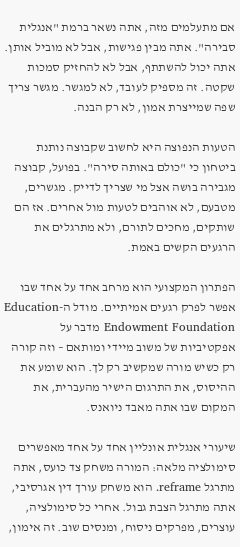אם מתעלמים מזה, אתה נשאר ברמת "אנגלית סבירה". אתה מבין פגישות, אבל לא מוביל אותן. אתה יכול להשתתף, אבל לא להחזיק סמכות שקטה. זה מספיק לעובד, לא למגשר. מגשר צריך שפה שמייצרת אמון, לא רק הבנה.

הטעות הנפוצה היא לחשוב שקבוצה נותנת ביטחון כי "כולם באותה סירה". בפועל, קבוצה מגבירה בושה אצל מי שצריך לדייק. מגשרים, מטבעם, לא אוהבים לטעות מול אחרים. אז הם שותקים, מחכים לתורם, ולא מתרגלים את הרגעים הקשים באמת.

הפתרון המקצועי הוא מרחב אחד על אחד שבו אפשר לפרק רגעים אמיתיים. מודל ה-Education Endowment Foundation מדבר על אפקטיביות של משוב מיידי ומותאם – וזה קורה רק כשיש מורה שמקשיב רק לך. הוא שומע את ההיסוס, את התרגום הישיר מהעברית, את המקום שבו אתה מאבד ניואנס.

שיעורי אנגלית אונליין אחד על אחד מאפשרים סימולציה מלאה: המורה משחק צד כועס, אתה מתרגל reframe. הוא משחק עורך דין אגרסיבי, אתה מתרגל הצבת גבול. אחרי כל סימולציה, עוצרים, מפרקים ניסוח, ומנסים שוב. זה אימון,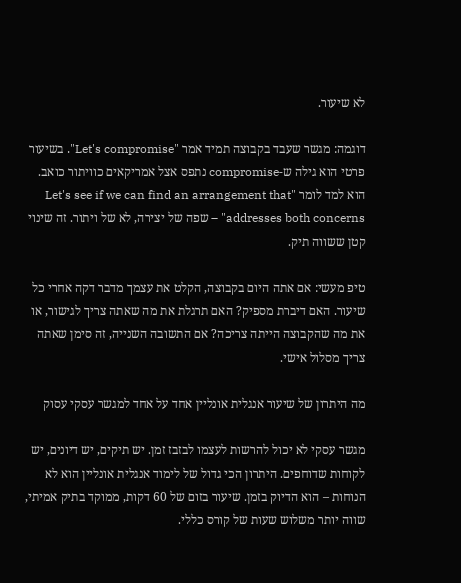לא שיעור.

דוגמה: מגשר שעבד בקבוצה תמיד אמר "Let's compromise". בשיעור פרטי הוא גילה ש-compromise נתפס אצל אמריקאים כוויתור כואב. הוא למד לומר "Let's see if we can find an arrangement that addresses both concerns" – שפה של יצירה, לא של ויתור. זה שינוי קטן ששווה תיק.

טיפ מעשי: אם אתה היום בקבוצה, הקלט את עצמך מדבר דקה אחרי כל שיעור. האם דיברת מספיק? האם תרגלת את מה שאתה צריך לגישור, או את מה שהקבוצה הייתה צריכה? אם התשובה השנייה, זה סימן שאתה צריך מסלול אישי.

מה היתרון של שיעור אנגלית אונליין אחד על אחד למגשר עסקי עסוק

מגשר עסקי לא יכול להרשות לעצמו לבזבז זמן. יש תיקים, יש דיונים, יש לקוחות שדוחפים. היתרון הכי גדול של לימוד אנגלית אונליין הוא לא הנוחות – הוא הדיוק בזמן. שיעור בזום של 60 דקות, ממוקד בתיק אמיתי, שווה יותר משלוש שעות של קורס כללי.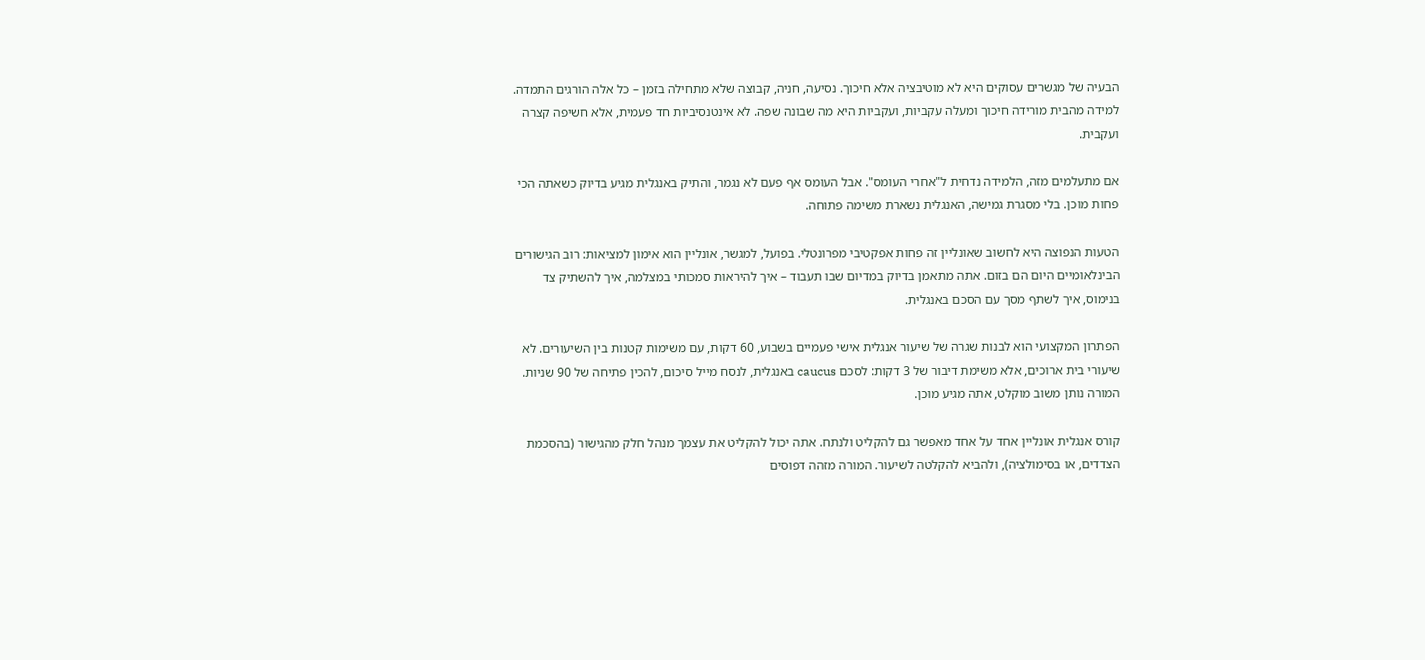הבעיה של מגשרים עסוקים היא לא מוטיבציה אלא חיכוך. נסיעה, חניה, קבוצה שלא מתחילה בזמן – כל אלה הורגים התמדה. למידה מהבית מורידה חיכוך ומעלה עקביות, ועקביות היא מה שבונה שפה. לא אינטנסיביות חד פעמית, אלא חשיפה קצרה ועקבית.

אם מתעלמים מזה, הלמידה נדחית ל"אחרי העומס". אבל העומס אף פעם לא נגמר, והתיק באנגלית מגיע בדיוק כשאתה הכי פחות מוכן. בלי מסגרת גמישה, האנגלית נשארת משימה פתוחה.

הטעות הנפוצה היא לחשוב שאונליין זה פחות אפקטיבי מפרונטלי. בפועל, למגשר, אונליין הוא אימון למציאות: רוב הגישורים הבינלאומיים היום הם בזום. אתה מתאמן בדיוק במדיום שבו תעבוד – איך להיראות סמכותי במצלמה, איך להשתיק צד בנימוס, איך לשתף מסך עם הסכם באנגלית.

הפתרון המקצועי הוא לבנות שגרה של שיעור אנגלית אישי פעמיים בשבוע, 60 דקות, עם משימות קטנות בין השיעורים. לא שיעורי בית ארוכים, אלא משימת דיבור של 3 דקות: לסכם caucus באנגלית, לנסח מייל סיכום, להכין פתיחה של 90 שניות. המורה נותן משוב מוקלט, אתה מגיע מוכן.

קורס אנגלית אונליין אחד על אחד מאפשר גם להקליט ולנתח. אתה יכול להקליט את עצמך מנהל חלק מהגישור (בהסכמת הצדדים, או בסימולציה), ולהביא להקלטה לשיעור. המורה מזהה דפוסים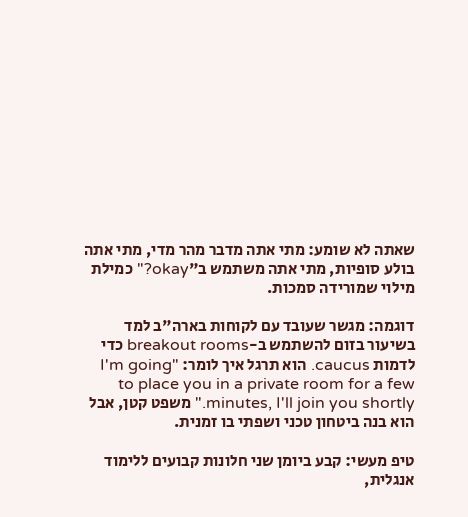שאתה לא שומע: מתי אתה מדבר מהר מדי, מתי אתה בולע סופיות, מתי אתה משתמש ב"okay?" כמילת מילוי שמורידה סמכות.

דוגמה: מגשר שעובד עם לקוחות בארה"ב למד בשיעור בזום להשתמש ב-breakout rooms כדי לדמות caucus. הוא תרגל איך לומר: "I'm going to place you in a private room for a few minutes, I'll join you shortly." משפט קטן, אבל הוא בנה ביטחון טכני ושפתי בו זמנית.

טיפ מעשי: קבע ביומן שני חלונות קבועים ללימוד אנגלית,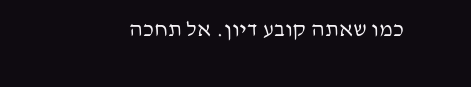כמו שאתה קובע דיון. אל תחכה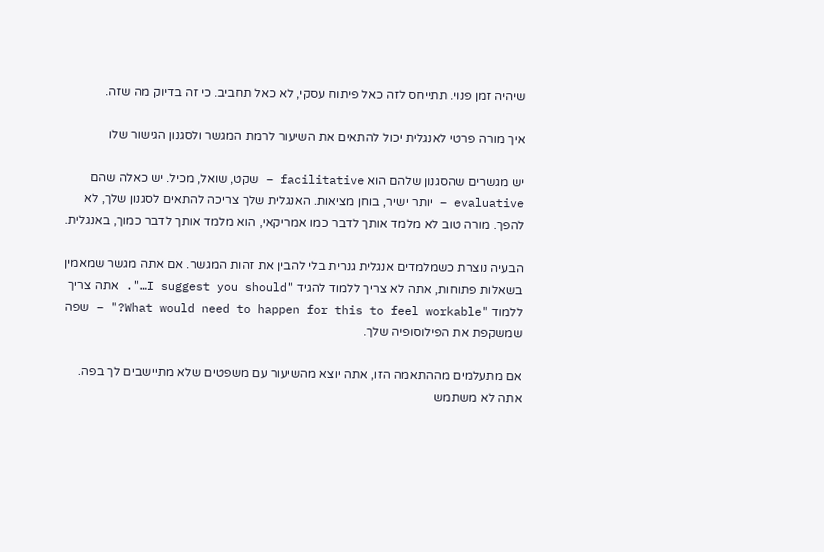שיהיה זמן פנוי. תתייחס לזה כאל פיתוח עסקי, לא כאל תחביב. כי זה בדיוק מה שזה.

איך מורה פרטי לאנגלית יכול להתאים את השיעור לרמת המגשר ולסגנון הגישור שלו

יש מגשרים שהסגנון שלהם הוא facilitative – שקט, שואל, מכיל. יש כאלה שהם evaluative – יותר ישיר, בוחן מציאות. האנגלית שלך צריכה להתאים לסגנון שלך, לא להפך. מורה טוב לא מלמד אותך לדבר כמו אמריקאי, הוא מלמד אותך לדבר כמוך, באנגלית.

הבעיה נוצרת כשמלמדים אנגלית גנרית בלי להבין את זהות המגשר. אם אתה מגשר שמאמין בשאלות פתוחות, אתה לא צריך ללמוד להגיד "I suggest you should…". אתה צריך ללמוד "What would need to happen for this to feel workable?" – שפה שמשקפת את הפילוסופיה שלך.

אם מתעלמים מההתאמה הזו, אתה יוצא מהשיעור עם משפטים שלא מתיישבים לך בפה. אתה לא משתמש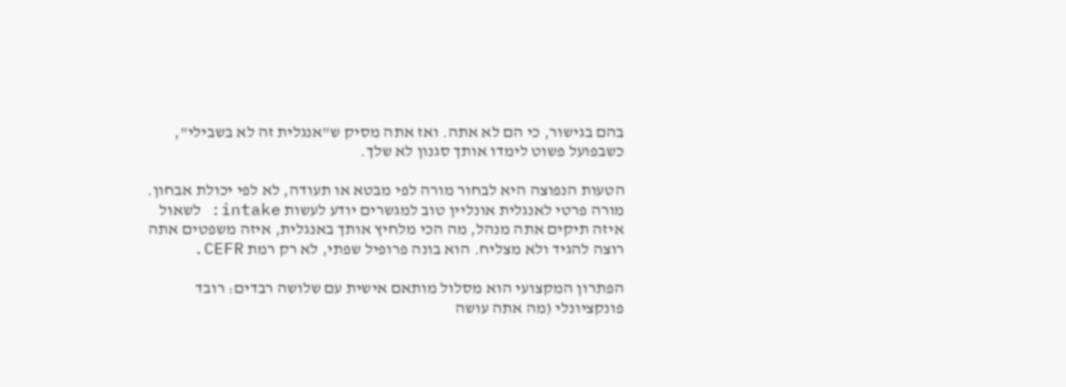בהם בגישור, כי הם לא אתה. ואז אתה מסיק ש"אנגלית זה לא בשבילי", כשבפועל פשוט לימדו אותך סגנון לא שלך.

הטעות הנפוצה היא לבחור מורה לפי מבטא או תעודה, לא לפי יכולת אבחון. מורה פרטי לאנגלית אונליין טוב למגשרים יודע לעשות intake: לשאול איזה תיקים אתה מנהל, מה הכי מלחיץ אותך באנגלית, איזה משפטים אתה רוצה להגיד ולא מצליח. הוא בונה פרופיל שפתי, לא רק רמת CEFR.

הפתרון המקצועי הוא מסלול מותאם אישית עם שלושה רבדים: רובד פונקציונלי (מה אתה עושה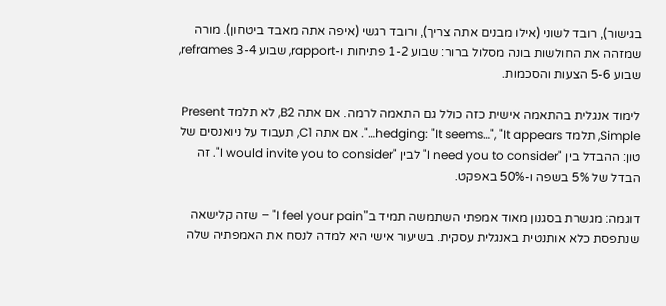בגישור), רובד לשוני (אילו מבנים אתה צריך), ורובד רגשי (איפה אתה מאבד ביטחון). מורה שמזהה את החולשות בונה מסלול ברור: שבוע 1-2 פתיחות ו-rapport, שבוע 3-4 reframes, שבוע 5-6 הצעות והסכמות.

לימוד אנגלית בהתאמה אישית כזה כולל גם התאמה לרמה. אם אתה B2, לא תלמד Present Simple, תלמד hedging: "It seems…", "It appears…". אם אתה C1, תעבוד על ניואנסים של טון: ההבדל בין "I need you to consider" לבין "I would invite you to consider". זה הבדל של 5% בשפה ו-50% באפקט.

דוגמה: מגשרת בסגנון מאוד אמפתי השתמשה תמיד ב"I feel your pain" – שזה קלישאה שנתפסת כלא אותנטית באנגלית עסקית. בשיעור אישי היא למדה לנסח את האמפתיה שלה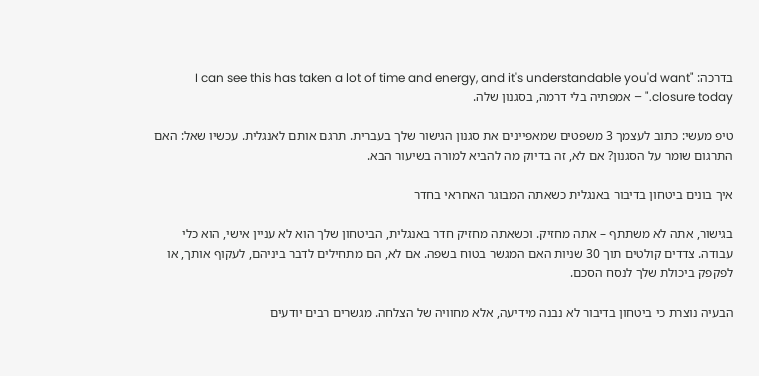בדרכה: "I can see this has taken a lot of time and energy, and it's understandable you'd want closure today." – אמפתיה בלי דרמה, בסגנון שלה.

טיפ מעשי: כתוב לעצמך 3 משפטים שמאפיינים את סגנון הגישור שלך בעברית. תרגם אותם לאנגלית. עכשיו שאל: האם התרגום שומר על הסגנון? אם לא, זה בדיוק מה להביא למורה בשיעור הבא.

איך בונים ביטחון בדיבור באנגלית כשאתה המבוגר האחראי בחדר

בגישור, אתה לא משתתף – אתה מחזיק. וכשאתה מחזיק חדר באנגלית, הביטחון שלך הוא לא עניין אישי, הוא כלי עבודה. צדדים קולטים תוך 30 שניות האם המגשר בטוח בשפה. אם לא, הם מתחילים לדבר ביניהם, לעקוף אותך, או לפקפק ביכולת שלך לנסח הסכם.

הבעיה נוצרת כי ביטחון בדיבור לא נבנה מידיעה, אלא מחוויה של הצלחה. מגשרים רבים יודעים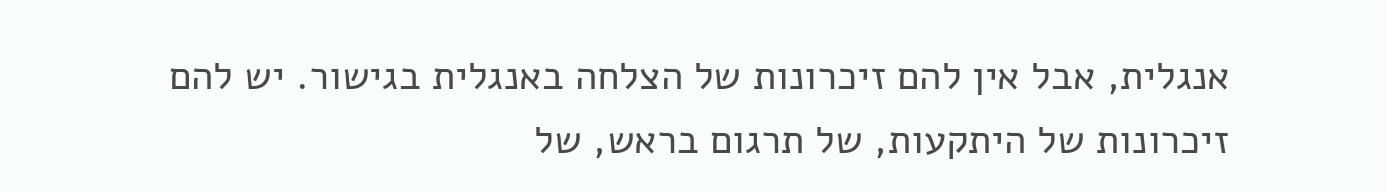אנגלית, אבל אין להם זיכרונות של הצלחה באנגלית בגישור. יש להם זיכרונות של היתקעות, של תרגום בראש, של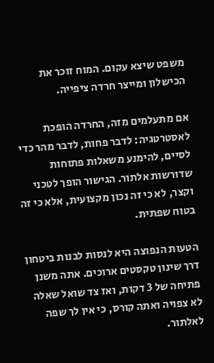משפט שיצא עקום. המוח זוכר את הכישלון ומייצר חרדה ציפייה.

אם מתעלמים מזה, החרדה הופכת לאסטרטגיה: לדבר פחות, לדבר מהר כדי לסיים, להימנע משאלות פתוחות שדורשות אלתור. הגישור הופך לטכני וקצר, לא כי זה נכון מקצועית, אלא כי זה בטוח שפתית.

הטעות הנפוצה היא לנסות לבנות ביטחון דרך שינון טקסטים ארוכים. אתה משנן פתיחה של 3 דקות, ואז צד שואל שאלה לא צפויה ואתה קורס, כי אין לך שפה לאלתור.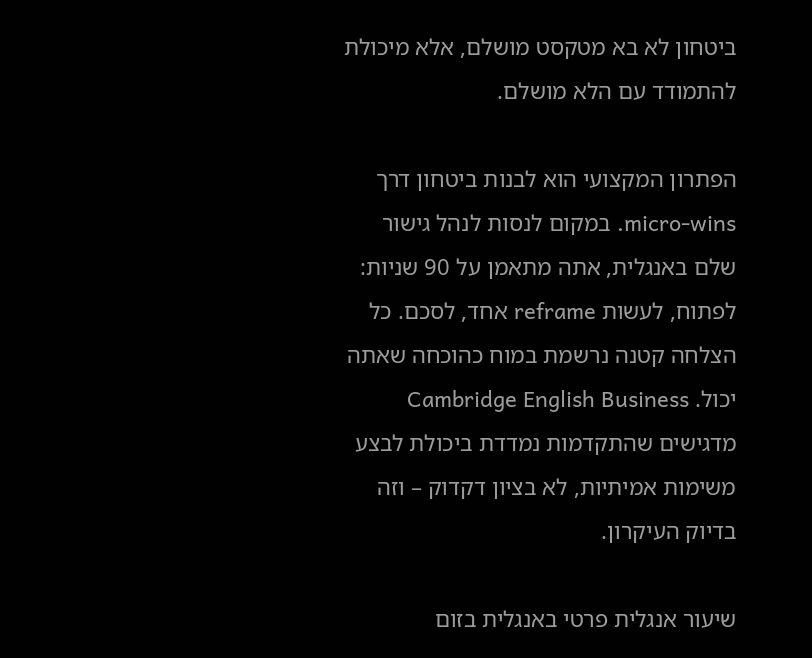ביטחון לא בא מטקסט מושלם, אלא מיכולת להתמודד עם הלא מושלם.

הפתרון המקצועי הוא לבנות ביטחון דרך micro-wins. במקום לנסות לנהל גישור שלם באנגלית, אתה מתאמן על 90 שניות: לפתוח, לעשות reframe אחד, לסכם. כל הצלחה קטנה נרשמת במוח כהוכחה שאתה יכול. Cambridge English Business מדגישים שהתקדמות נמדדת ביכולת לבצע משימות אמיתיות, לא בציון דקדוק – וזה בדיוק העיקרון.

שיעור אנגלית פרטי באנגלית בזום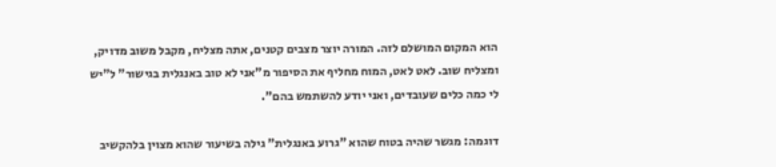הוא המקום המושלם לזה. המורה יוצר מצבים קטנים, אתה מצליח, מקבל משוב מדויק, ומצליח שוב. לאט לאט, המוח מחליף את הסיפור מ"אני לא טוב באנגלית בגישור" ל"יש לי כמה כלים שעובדים, ואני יודע להשתמש בהם".

דוגמה: מגשר שהיה בטוח שהוא "גרוע באנגלית" גילה בשיעור שהוא מצוין בלהקשיב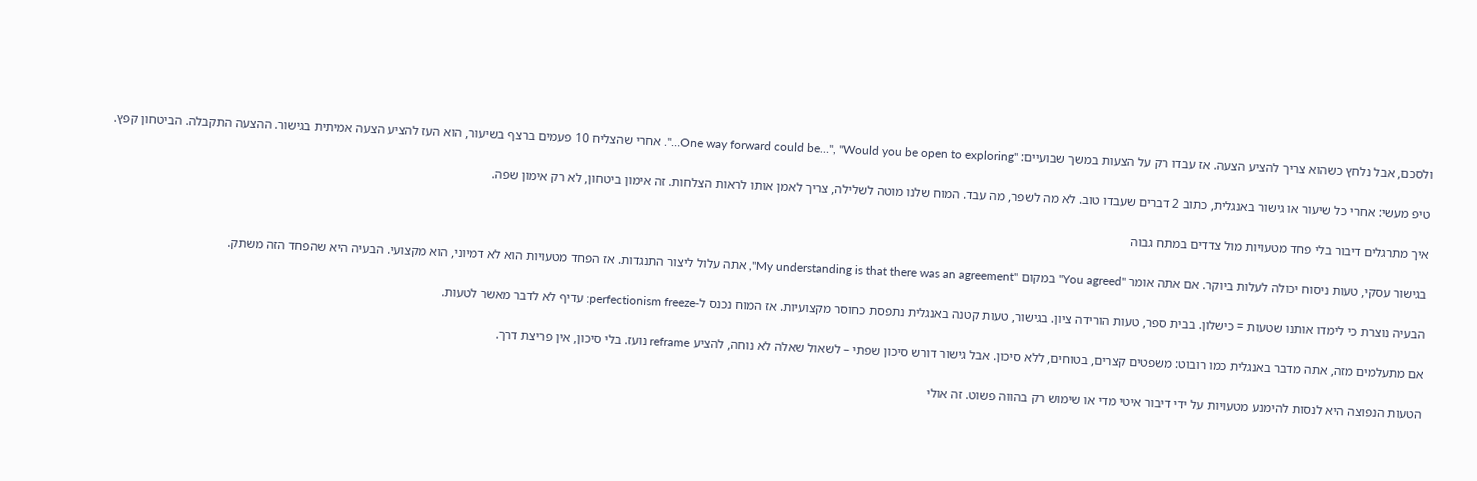ולסכם, אבל נלחץ כשהוא צריך להציע הצעה. אז עבדו רק על הצעות במשך שבועיים: "One way forward could be…", "Would you be open to exploring…". אחרי שהצליח 10 פעמים ברצף בשיעור, הוא העז להציע הצעה אמיתית בגישור. ההצעה התקבלה. הביטחון קפץ.

טיפ מעשי: אחרי כל שיעור או גישור באנגלית, כתוב 2 דברים שעבדו טוב. לא מה לשפר, מה עבד. המוח שלנו מוטה לשלילה, צריך לאמן אותו לראות הצלחות. זה אימון ביטחון, לא רק אימון שפה.

איך מתרגלים דיבור בלי פחד מטעויות מול צדדים במתח גבוה

בגישור עסקי, טעות ניסוח יכולה לעלות ביוקר. אם אתה אומר "You agreed" במקום "My understanding is that there was an agreement", אתה עלול ליצור התנגדות. אז הפחד מטעויות הוא לא דמיוני, הוא מקצועי. הבעיה היא שהפחד הזה משתק.

הבעיה נוצרת כי לימדו אותנו שטעות = כישלון. בבית ספר, טעות הורידה ציון. בגישור, טעות קטנה באנגלית נתפסת כחוסר מקצועיות. אז המוח נכנס ל-perfectionism freeze: עדיף לא לדבר מאשר לטעות.

אם מתעלמים מזה, אתה מדבר באנגלית כמו רובוט: משפטים קצרים, בטוחים, ללא סיכון. אבל גישור דורש סיכון שפתי – לשאול שאלה לא נוחה, להציע reframe נועז. בלי סיכון, אין פריצת דרך.

הטעות הנפוצה היא לנסות להימנע מטעויות על ידי דיבור איטי מדי או שימוש רק בהווה פשוט. זה אולי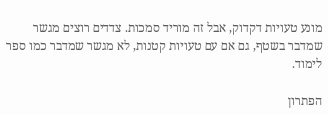מונע טעויות דקדוק, אבל זה מוריד סמכות. צדדים רוצים מגשר שמדבר בשטף, גם אם עם טעויות קטנות, לא מגשר שמדבר כמו ספר לימוד.

הפתרון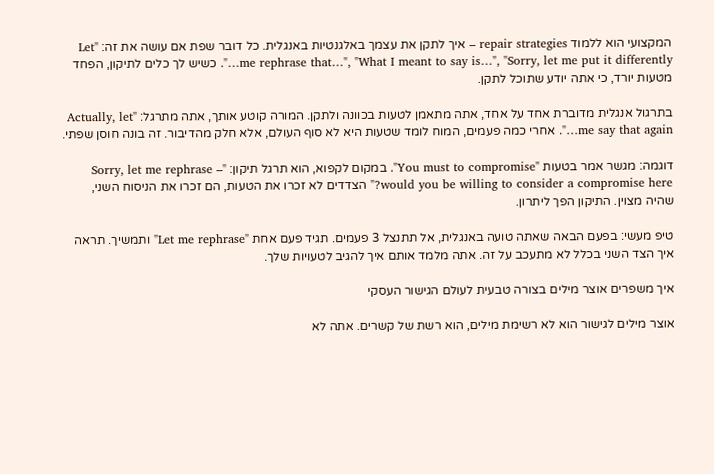המקצועי הוא ללמוד repair strategies – איך לתקן את עצמך באלגנטיות באנגלית. כל דובר שפת אם עושה את זה: "Let me rephrase that…", "What I meant to say is…", "Sorry, let me put it differently…". כשיש לך כלים לתיקון, הפחד מטעות יורד, כי אתה יודע שתוכל לתקן.

בתרגול אנגלית מדוברת אחד על אחד, אתה מתאמן לטעות בכוונה ולתקן. המורה קוטע אותך, אתה מתרגל: "Actually, let me say that again…". אחרי כמה פעמים, המוח לומד שטעות היא לא סוף העולם, אלא חלק מהדיבור. זה בונה חוסן שפתי.

דוגמה: מגשר אמר בטעות "You must to compromise". במקום לקפוא, הוא תרגל תיקון: "Sorry, let me rephrase – would you be willing to consider a compromise here?" הצדדים לא זכרו את הטעות, הם זכרו את הניסוח השני, שהיה מצוין. התיקון הפך ליתרון.

טיפ מעשי: בפעם הבאה שאתה טועה באנגלית, אל תתנצל 3 פעמים. תגיד פעם אחת "Let me rephrase" ותמשיך. תראה איך הצד השני בכלל לא מתעכב על זה. אתה מלמד אותם איך להגיב לטעויות שלך.

איך משפרים אוצר מילים בצורה טבעית לעולם הגישור העסקי

אוצר מילים לגישור הוא לא רשימת מילים, הוא רשת של קשרים. אתה לא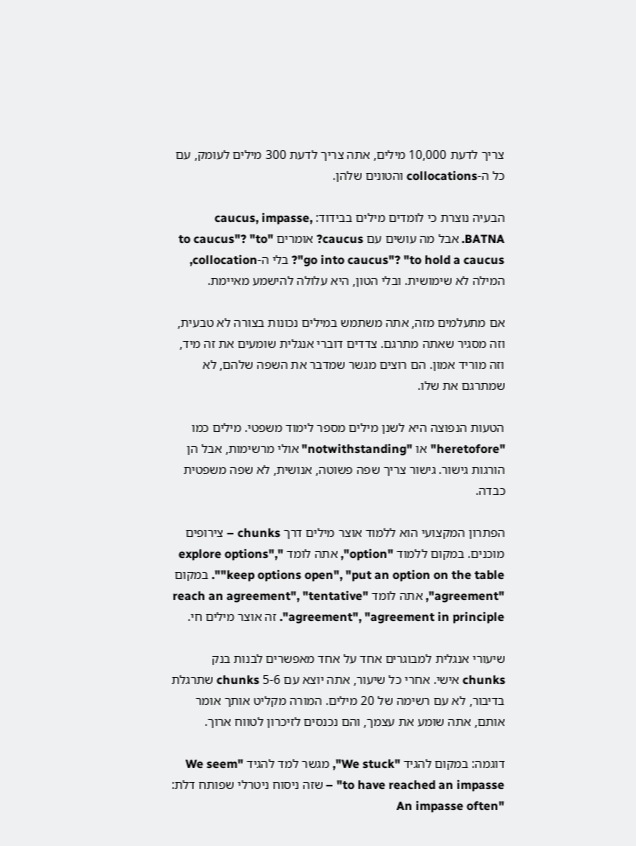צריך לדעת 10,000 מילים, אתה צריך לדעת 300 מילים לעומק, עם כל ה-collocations והטונים שלהן.

הבעיה נוצרת כי לומדים מילים בבידוד: caucus, impasse, BATNA. אבל מה עושים עם caucus? אומרים "to caucus"? "to go into caucus"? "to hold a caucus"? בלי ה-collocation, המילה לא שימושית. ובלי הטון, היא עלולה להישמע מאיימת.

אם מתעלמים מזה, אתה משתמש במילים נכונות בצורה לא טבעית, וזה מסגיר שאתה מתרגם. צדדים דוברי אנגלית שומעים את זה מיד, וזה מוריד אמון. הם רוצים מגשר שמדבר את השפה שלהם, לא שמתרגם את שלו.

הטעות הנפוצה היא לשנן מילים מספר לימוד משפטי. מילים כמו "heretofore" או "notwithstanding" אולי מרשימות, אבל הן הורגות גישור. גישור צריך שפה פשוטה, אנושית, לא שפה משפטית כבדה.

הפתרון המקצועי הוא ללמוד אוצר מילים דרך chunks – צירופים מוכנים. במקום ללמוד "option", אתה לומד "explore options", "keep options open", "put an option on the table". במקום "agreement", אתה לומד "reach an agreement", "tentative agreement", "agreement in principle". זה אוצר מילים חי.

שיעורי אנגלית למבוגרים אחד על אחד מאפשרים לבנות בנק chunks אישי. אחרי כל שיעור, אתה יוצא עם 5-6 chunks שתרגלת בדיבור, לא עם רשימה של 20 מילים. המורה מקליט אותך אומר אותם, אתה שומע את עצמך, והם נכנסים לזיכרון לטווח ארוך.

דוגמה: במקום להגיד "We stuck", מגשר למד להגיד "We seem to have reached an impasse" – שזה ניסוח ניטרלי שפותח דלת: "An impasse often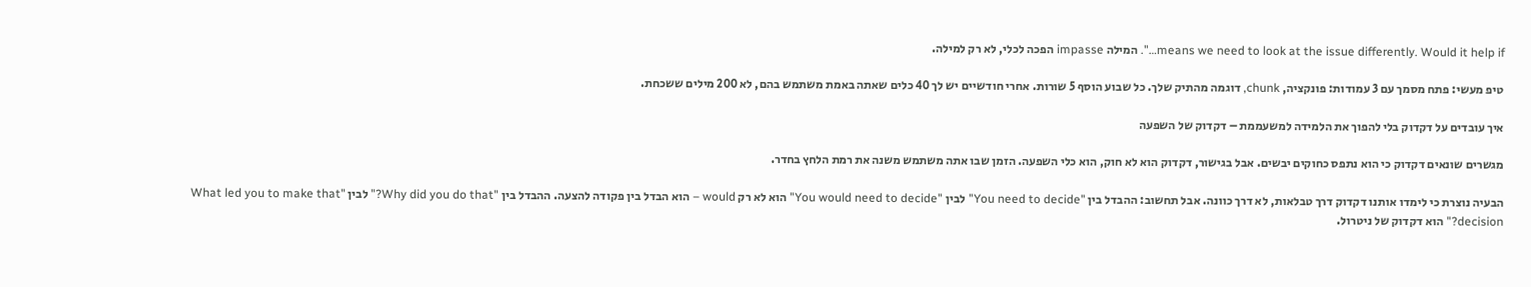means we need to look at the issue differently. Would it help if…". המילה impasse הפכה לכלי, לא רק למילה.

טיפ מעשי: פתח מסמך עם 3 עמודות: פונקציה, chunk, דוגמה מהתיק שלך. כל שבוע הוסף 5 שורות. אחרי חודשיים יש לך 40 כלים שאתה באמת משתמש בהם, לא 200 מילים ששכחת.

איך עובדים על דקדוק בלי להפוך את הלמידה למשעממת – דקדוק של השפעה

מגשרים שונאים דקדוק כי הוא נתפס כחוקים יבשים. אבל בגישור, דקדוק הוא לא חוק, הוא כלי השפעה. הזמן שבו אתה משתמש משנה את רמת הלחץ בחדר.

הבעיה נוצרת כי לימדו אותנו דקדוק דרך טבלאות, לא דרך כוונה. אבל תחשוב: ההבדל בין "You need to decide" לבין "You would need to decide" הוא לא רק would – הוא הבדל בין פקודה להצעה. ההבדל בין "Why did you do that?" לבין "What led you to make that decision?" הוא דקדוק של ניטרול.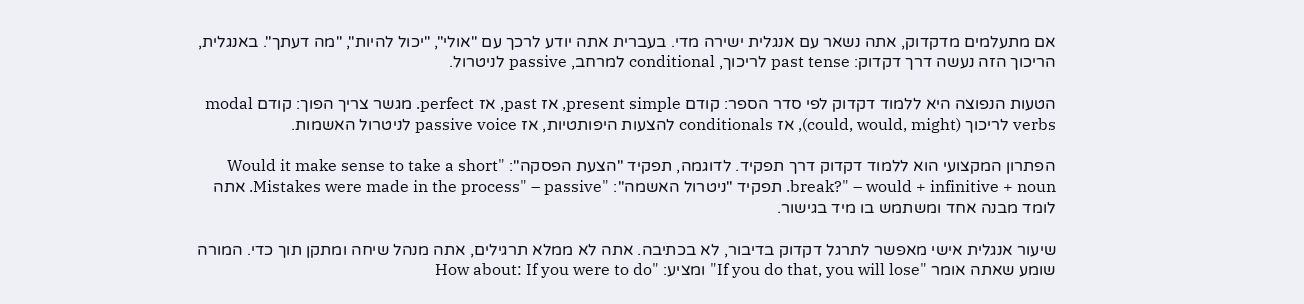אם מתעלמים מדקדוק, אתה נשאר עם אנגלית ישירה מדי. בעברית אתה יודע לרכך עם "אולי", "יכול להיות", "מה דעתך". באנגלית, הריכוך הזה נעשה דרך דקדוק: past tense לריכוך, conditional למרחב, passive לניטרול.

הטעות הנפוצה היא ללמוד דקדוק לפי סדר הספר: קודם present simple, אז past, אז perfect. מגשר צריך הפוך: קודם modal verbs לריכוך (could, would, might), אז conditionals להצעות היפותטיות, אז passive voice לניטרול האשמות.

הפתרון המקצועי הוא ללמוד דקדוק דרך תפקיד. לדוגמה, תפקיד "הצעת הפסקה": "Would it make sense to take a short break?" – would + infinitive + noun. תפקיד "ניטרול האשמה": "Mistakes were made in the process" – passive. אתה לומד מבנה אחד ומשתמש בו מיד בגישור.

שיעור אנגלית אישי מאפשר לתרגל דקדוק בדיבור, לא בכתיבה. אתה לא ממלא תרגילים, אתה מנהל שיחה ומתקן תוך כדי. המורה שומע שאתה אומר "If you do that, you will lose" ומציע: "How about: If you were to do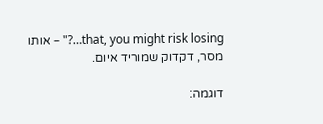that, you might risk losing…?" – אותו מסר, דקדוק שמוריד איום.

דוגמה: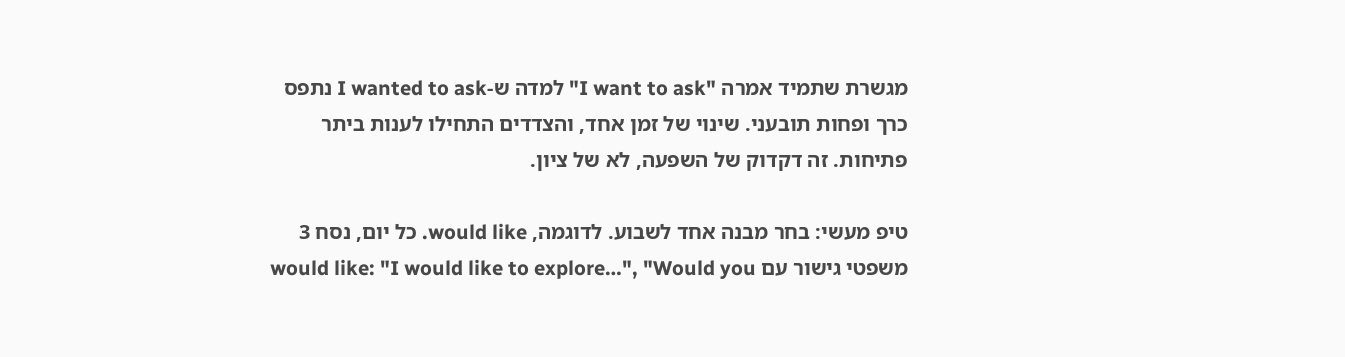מגשרת שתמיד אמרה "I want to ask" למדה ש-I wanted to ask נתפס כרך ופחות תובעני. שינוי של זמן אחד, והצדדים התחילו לענות ביתר פתיחות. זה דקדוק של השפעה, לא של ציון.

טיפ מעשי: בחר מבנה אחד לשבוע. לדוגמה, would like. כל יום, נסח 3 משפטי גישור עם would like: "I would like to explore…", "Would you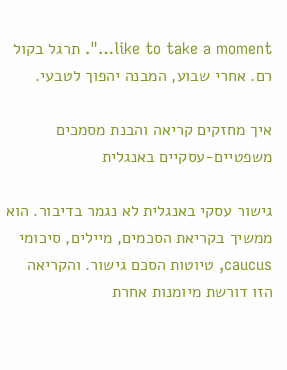like to take a moment…". תרגל בקול רם. אחרי שבוע, המבנה יהפוך לטבעי.

איך מחזקים קריאה והבנת מסמכים משפטיים-עסקיים באנגלית

גישור עסקי באנגלית לא נגמר בדיבור. הוא ממשיך בקריאת הסכמים, מיילים, סיכומי caucus, טיוטות הסכם גישור. והקריאה הזו דורשת מיומנות אחרת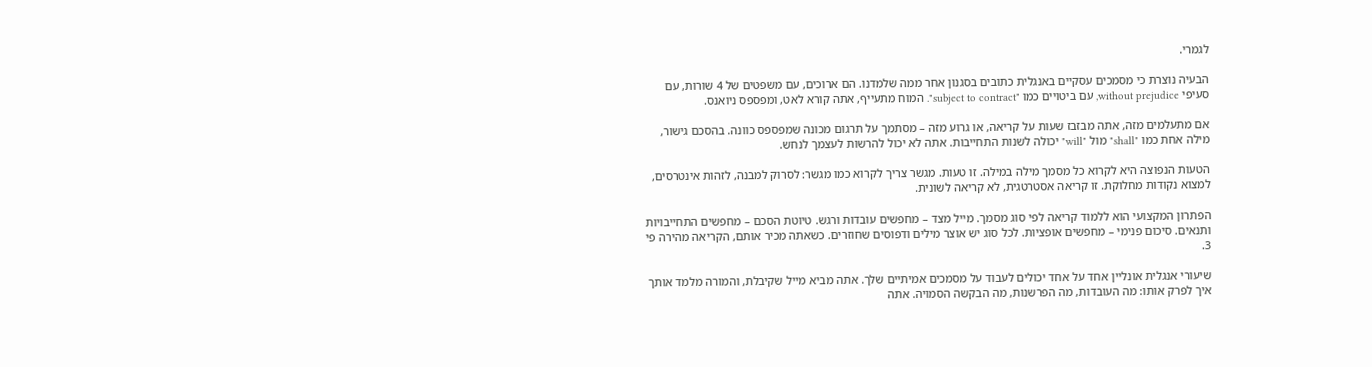לגמרי.

הבעיה נוצרת כי מסמכים עסקיים באנגלית כתובים בסגנון אחר ממה שלמדנו. הם ארוכים, עם משפטים של 4 שורות, עם סעיפי without prejudice, עם ביטויים כמו "subject to contract". המוח מתעייף, אתה קורא לאט, ומפספס ניואנס.

אם מתעלמים מזה, אתה מבזבז שעות על קריאה, או גרוע מזה – מסתמך על תרגום מכונה שמפספס כוונה. בהסכם גישור, מילה אחת כמו "shall" מול "will" יכולה לשנות התחייבות. אתה לא יכול להרשות לעצמך לנחש.

הטעות הנפוצה היא לקרוא כל מסמך מילה במילה. זו טעות. מגשר צריך לקרוא כמו מגשר: לסרוק למבנה, לזהות אינטרסים, למצוא נקודות מחלוקת. זו קריאה אסטרטגית, לא קריאה לשונית.

הפתרון המקצועי הוא ללמוד קריאה לפי סוג מסמך. מייל מצד – מחפשים עובדות ורגש. טיוטת הסכם – מחפשים התחייבויות ותנאים. סיכום פנימי – מחפשים אופציות. לכל סוג יש אוצר מילים ודפוסים שחוזרים. כשאתה מכיר אותם, הקריאה מהירה פי 3.

שיעורי אנגלית אונליין אחד על אחד יכולים לעבוד על מסמכים אמיתיים שלך. אתה מביא מייל שקיבלת, והמורה מלמד אותך איך לפרק אותו: מה העובדות, מה הפרשנות, מה הבקשה הסמויה. אתה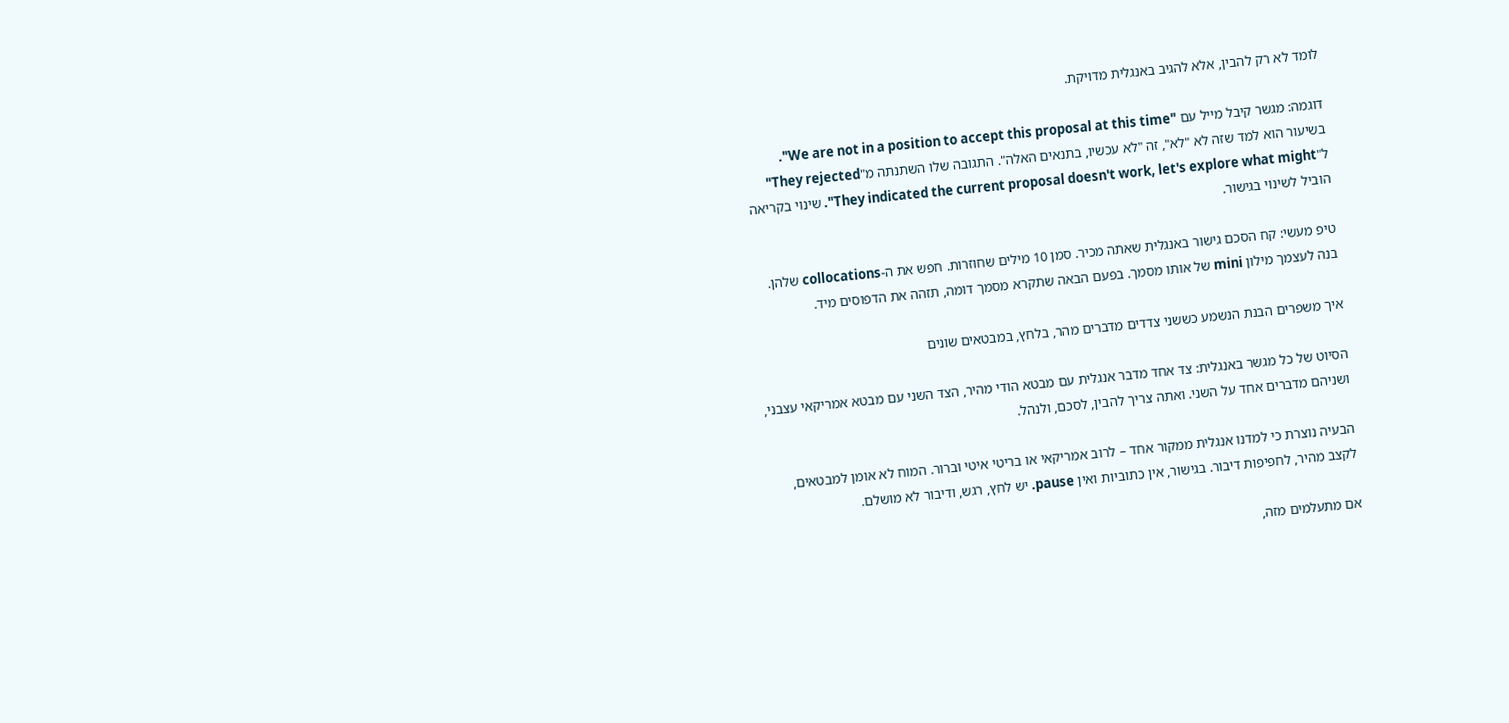לומד לא רק להבין, אלא להגיב באנגלית מדויקת.

דוגמה: מגשר קיבל מייל עם "We are not in a position to accept this proposal at this time". בשיעור הוא למד שזה לא "לא", זה "לא עכשיו, בתנאים האלה". התגובה שלו השתנתה מ"They rejected" ל"They indicated the current proposal doesn't work, let's explore what might". שינוי בקריאה הוביל לשינוי בגישור.

טיפ מעשי: קח הסכם גישור באנגלית שאתה מכיר. סמן 10 מילים שחוזרות. חפש את ה-collocations שלהן. בנה לעצמך מילון mini של אותו מסמך. בפעם הבאה שתקרא מסמך דומה, תזהה את הדפוסים מיד.

איך משפרים הבנת הנשמע כששני צדדים מדברים מהר, בלחץ, במבטאים שונים

הסיוט של כל מגשר באנגלית: צד אחד מדבר אנגלית עם מבטא הודי מהיר, הצד השני עם מבטא אמריקאי עצבני, ושניהם מדברים אחד על השני. ואתה צריך להבין, לסכם, ולנהל.

הבעיה נוצרת כי למדנו אנגלית ממקור אחד – לרוב אמריקאי או בריטי איטי וברור. המוח לא אומן למבטאים, לקצב מהיר, לחפיפות דיבור. בגישור, אין כתוביות ואין pause. יש לחץ, רגש, ודיבור לא מושלם.

אם מתעלמים מזה,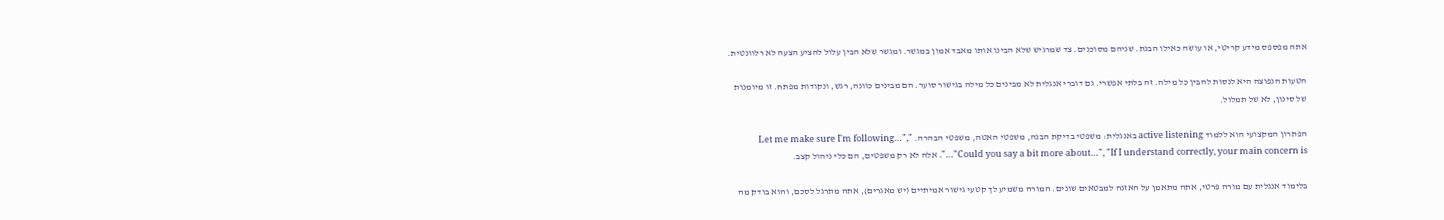אתה מפספס מידע קריטי, או עושה כאילו הבנת. שניהם מסוכנים. צד שמרגיש שלא הבינו אותו מאבד אמון במגשר. ומגשר שלא הבין עלול להציע הצעה לא רלוונטית.

הטעות הנפוצה היא לנסות להבין כל מילה. זה בלתי אפשרי. גם דוברי אנגלית לא מבינים כל מילה בגישור סוער. הם מבינים כוונה, רגש, ונקודות מפתח. זו מיומנות של סינון, לא של תמלול.

הפתרון המקצועי הוא ללמוד active listening באנגלית: משפטי בדיקת הבנה, משפטי האטה, משפטי הבהרה. "Let me make sure I'm following…", "Could you say a bit more about…", "If I understand correctly, your main concern is…". אלה לא רק משפטים, הם כלי ניהול קצב.

בלימוד אנגלית עם מורה פרטי, אתה מתאמן על האזנה למבטאים שונים. המורה משמיע לך קטעי גישור אמיתיים (יש מאגרים), אתה מתרגל לסכם, והוא בודק מה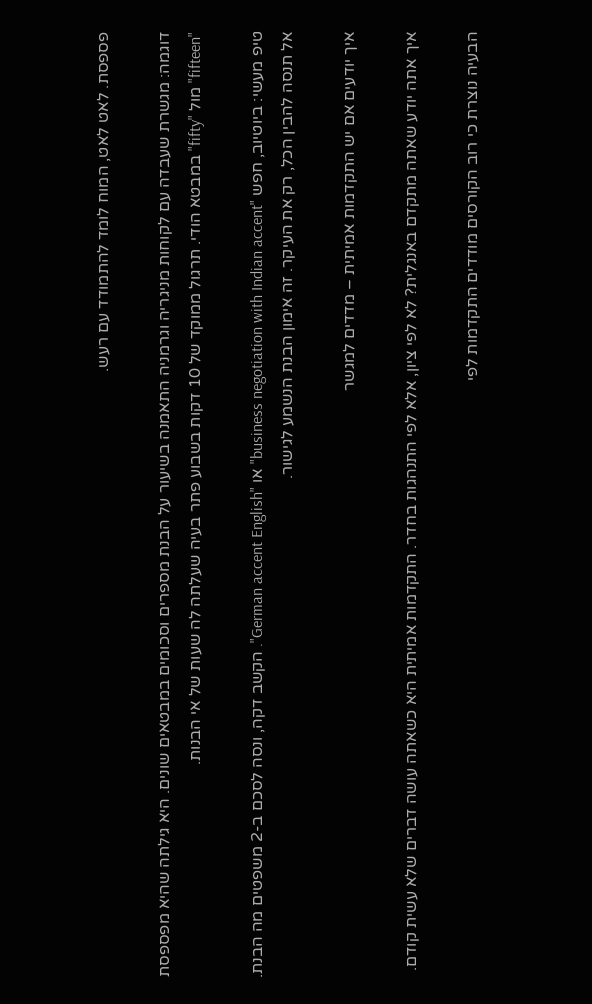פספסת. לאט לאט, המוח לומד להתמודד עם רעש.

דוגמה: מגשרת שעבדה עם לקוחות מניגריה וגרמניה התאמנה בשיעור על הבנת מספרים וסכומים במבטאים שונים. היא גילתה שהיא מפספסת "fifteen" מול "fifty" במבטא הודי. תרגול ממוקד של 10 דקות בשבוע פתר בעיה שעלתה לה שעות של אי הבנות.

טיפ מעשי: ביוטיוב, חפש "business negotiation with Indian accent" או "German accent English". הקשב דקה, ונסה לסכם ב-2 משפטים מה הבנת. אל תנסה להבין הכל, רק את העיקר. זה אימון הבנת הנשמע לגישור.

איך יודעים אם יש התקדמות אמיתית – מדדים למגשר

איך אתה יודע שאתה מתקדם באנגלית? לא לפי ציון, אלא לפי התנהגות בחדר. התקדמות אמיתית היא כשאתה עושה דברים שלא עשית קודם.

הבעיה נוצרת כי רוב הקורסים מודדים התקדמות לפי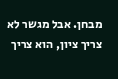מבחן. אבל מגשר לא צריך ציון, הוא צריך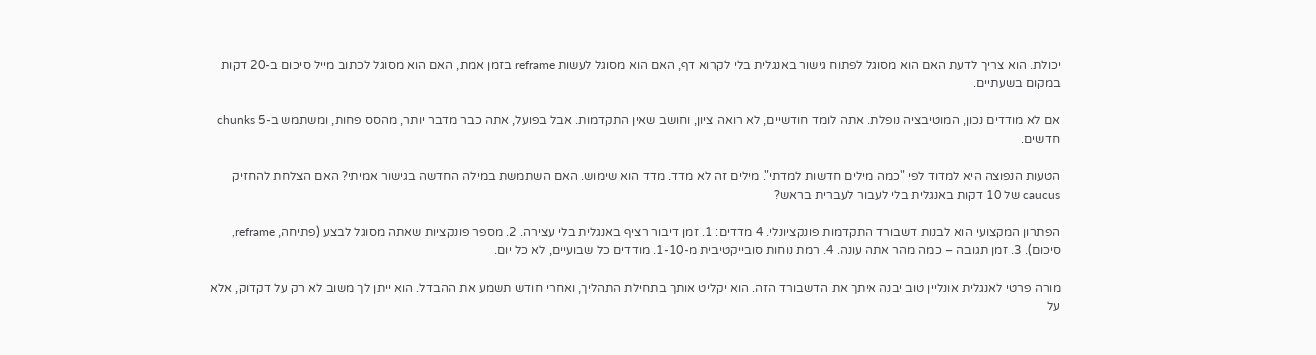יכולת. הוא צריך לדעת האם הוא מסוגל לפתוח גישור באנגלית בלי לקרוא דף, האם הוא מסוגל לעשות reframe בזמן אמת, האם הוא מסוגל לכתוב מייל סיכום ב-20 דקות במקום בשעתיים.

אם לא מודדים נכון, המוטיבציה נופלת. אתה לומד חודשיים, לא רואה ציון, וחושב שאין התקדמות. אבל בפועל, אתה כבר מדבר יותר, מהסס פחות, ומשתמש ב-5 chunks חדשים.

הטעות הנפוצה היא למדוד לפי "כמה מילים חדשות למדתי". מילים זה לא מדד. מדד הוא שימוש. האם השתמשת במילה החדשה בגישור אמיתי? האם הצלחת להחזיק caucus של 10 דקות באנגלית בלי לעבור לעברית בראש?

הפתרון המקצועי הוא לבנות דשבורד התקדמות פונקציונלי. 4 מדדים: 1. זמן דיבור רציף באנגלית בלי עצירה. 2. מספר פונקציות שאתה מסוגל לבצע (פתיחה, reframe, סיכום). 3. זמן תגובה – כמה מהר אתה עונה. 4. רמת נוחות סובייקטיבית מ-1-10. מודדים כל שבועיים, לא כל יום.

מורה פרטי לאנגלית אונליין טוב יבנה איתך את הדשבורד הזה. הוא יקליט אותך בתחילת התהליך, ואחרי חודש תשמע את ההבדל. הוא ייתן לך משוב לא רק על דקדוק, אלא על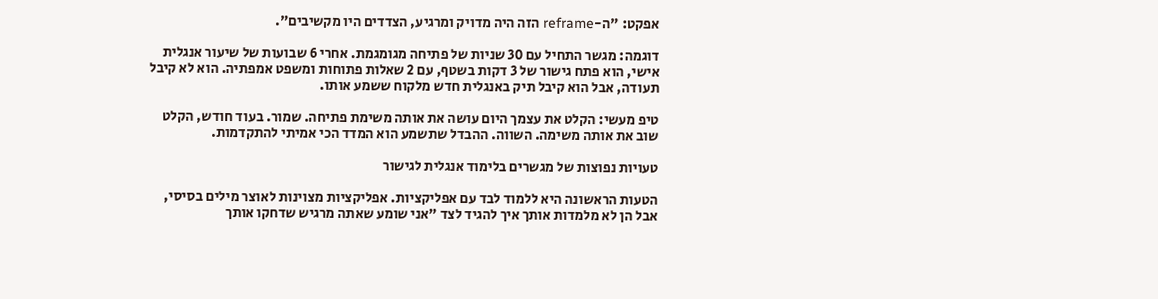אפקט: "ה-reframe הזה היה מדויק ומרגיע, הצדדים היו מקשיבים".

דוגמה: מגשר התחיל עם 30 שניות של פתיחה מגומגמת. אחרי 6 שבועות של שיעור אנגלית אישי, הוא פתח גישור של 3 דקות בשטף, עם 2 שאלות פתוחות ומשפט אמפתיה. הוא לא קיבל תעודה, אבל הוא קיבל תיק באנגלית חדש מלקוח ששמע אותו.

טיפ מעשי: הקלט את עצמך היום עושה את אותה משימת פתיחה. שמור. בעוד חודש, הקלט שוב את אותה משימה. השווה. ההבדל שתשמע הוא המדד הכי אמיתי להתקדמות.

טעויות נפוצות של מגשרים בלימוד אנגלית לגישור

הטעות הראשונה היא ללמוד לבד עם אפליקציות. אפליקציות מצוינות לאוצר מילים בסיסי, אבל הן לא מלמדות אותך איך להגיד לצד "אני שומע שאתה מרגיש שדחקו אותך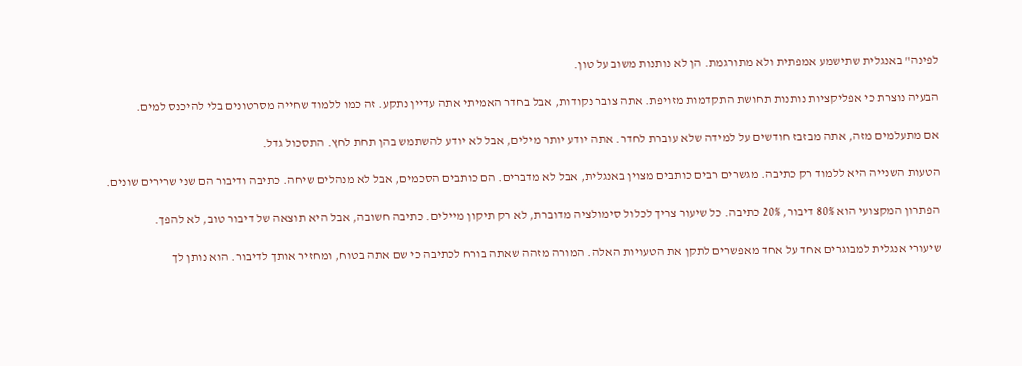לפינה" באנגלית שתישמע אמפתית ולא מתורגמת. הן לא נותנות משוב על טון.

הבעיה נוצרת כי אפליקציות נותנות תחושת התקדמות מזויפת. אתה צובר נקודות, אבל בחדר האמיתי אתה עדיין נתקע. זה כמו ללמוד שחייה מסרטונים בלי להיכנס למים.

אם מתעלמים מזה, אתה מבזבז חודשים על למידה שלא עוברת לחדר. אתה יודע יותר מילים, אבל לא יודע להשתמש בהן תחת לחץ. התסכול גדל.

הטעות השנייה היא ללמוד רק כתיבה. מגשרים רבים כותבים מצוין באנגלית, אבל לא מדברים. הם כותבים הסכמים, אבל לא מנהלים שיחה. כתיבה ודיבור הם שני שרירים שונים.

הפתרון המקצועי הוא 80% דיבור, 20% כתיבה. כל שיעור צריך לכלול סימולציה מדוברת, לא רק תיקון מיילים. כתיבה חשובה, אבל היא תוצאה של דיבור טוב, לא להפך.

שיעורי אנגלית למבוגרים אחד על אחד מאפשרים לתקן את הטעויות האלה. המורה מזהה שאתה בורח לכתיבה כי שם אתה בטוח, ומחזיר אותך לדיבור. הוא נותן לך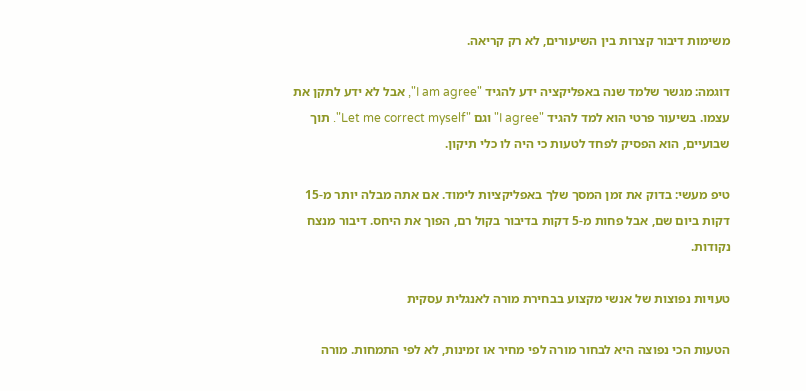משימות דיבור קצרות בין השיעורים, לא רק קריאה.

דוגמה: מגשר שלמד שנה באפליקציה ידע להגיד "I am agree", אבל לא ידע לתקן את עצמו. בשיעור פרטי הוא למד להגיד "I agree" וגם "Let me correct myself". תוך שבועיים, הוא הפסיק לפחד לטעות כי היה לו כלי תיקון.

טיפ מעשי: בדוק את זמן המסך שלך באפליקציות לימוד. אם אתה מבלה יותר מ-15 דקות ביום שם, אבל פחות מ-5 דקות בדיבור בקול רם, הפוך את היחס. דיבור מנצח נקודות.

טעויות נפוצות של אנשי מקצוע בבחירת מורה לאנגלית עסקית

הטעות הכי נפוצה היא לבחור מורה לפי מחיר או זמינות, לא לפי התמחות. מורה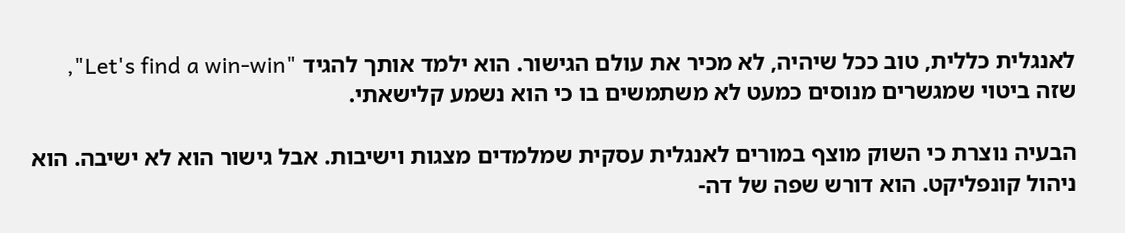לאנגלית כללית, טוב ככל שיהיה, לא מכיר את עולם הגישור. הוא ילמד אותך להגיד "Let's find a win-win", שזה ביטוי שמגשרים מנוסים כמעט לא משתמשים בו כי הוא נשמע קלישאתי.

הבעיה נוצרת כי השוק מוצף במורים לאנגלית עסקית שמלמדים מצגות וישיבות. אבל גישור הוא לא ישיבה. הוא ניהול קונפליקט. הוא דורש שפה של דה-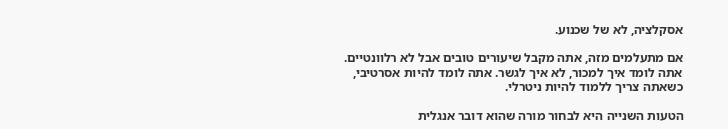אסקלציה, לא של שכנוע.

אם מתעלמים מזה, אתה מקבל שיעורים טובים אבל לא רלוונטיים. אתה לומד איך למכור, לא איך לגשר. אתה לומד להיות אסרטיבי, כשאתה צריך ללמוד להיות ניטרלי.

הטעות השנייה היא לבחור מורה שהוא דובר אנגלית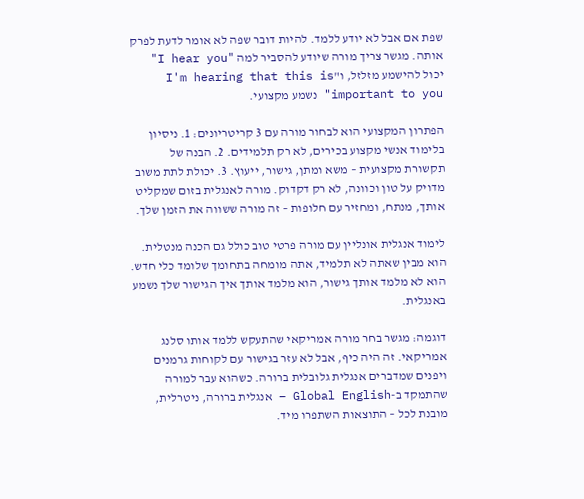שפת אם אבל לא יודע ללמד. להיות דובר שפה לא אומר לדעת לפרק אותה. מגשר צריך מורה שיודע להסביר למה "I hear you" יכול להישמע מזלזל, ו"I'm hearing that this is important to you" נשמע מקצועי.

הפתרון המקצועי הוא לבחור מורה עם 3 קריטריונים: 1. ניסיון בלימוד אנשי מקצוע בכירים, לא רק תלמידים. 2. הבנה של תקשורת מקצועית – משא ומתן, גישור, ייעוץ. 3. יכולת לתת משוב מדויק על טון וכוונה, לא רק דקדוק. מורה לאנגלית בזום שמקליט אותך, מנתח, ומחזיר עם חלופות – זה מורה ששווה את הזמן שלך.

לימוד אנגלית אונליין עם מורה פרטי טוב כולל גם הכנה מנטלית. הוא מבין שאתה לא תלמיד, אתה מומחה בתחומך שלומד כלי חדש. הוא לא מלמד אותך גישור, הוא מלמד אותך איך הגישור שלך נשמע באנגלית.

דוגמה: מגשר בחר מורה אמריקאי שהתעקש ללמד אותו סלנג אמריקאי. זה היה כיף, אבל לא עזר בגישור עם לקוחות גרמנים ויפנים שמדברים אנגלית גלובלית ברורה. כשהוא עבר למורה שהתמקד ב-Global English – אנגלית ברורה, ניטרלית, מובנת לכל – התוצאות השתפרו מיד.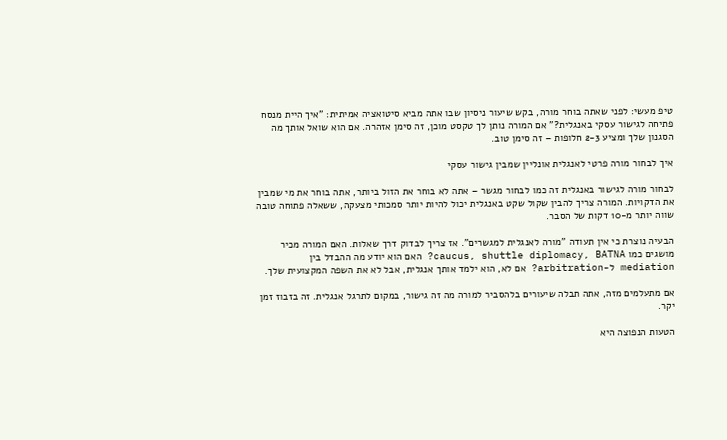טיפ מעשי: לפני שאתה בוחר מורה, בקש שיעור ניסיון שבו אתה מביא סיטואציה אמיתית: "איך היית מנסח פתיחה לגישור עסקי באנגלית?" אם המורה נותן לך טקסט מוכן, זה סימן אזהרה. אם הוא שואל אותך מה הסגנון שלך ומציע 2-3 חלופות – זה סימן טוב.

איך לבחור מורה פרטי לאנגלית אונליין שמבין גישור עסקי

לבחור מורה לגישור באנגלית זה כמו לבחור מגשר – אתה לא בוחר את הזול ביותר, אתה בוחר את מי שמבין את הדקויות. המורה צריך להבין שקול שקט באנגלית יכול להיות יותר סמכותי מצעקה, ששאלה פתוחה טובה שווה יותר מ-10 דקות של הסבר.

הבעיה נוצרת כי אין תעודה "מורה לאנגלית למגשרים". אז צריך לבדוק דרך שאלות. האם המורה מכיר מושגים כמו caucus, shuttle diplomacy, BATNA? האם הוא יודע מה ההבדל בין mediation ל-arbitration? אם לא, הוא ילמד אותך אנגלית, אבל לא את השפה המקצועית שלך.

אם מתעלמים מזה, אתה תבלה שיעורים בלהסביר למורה מה זה גישור, במקום לתרגל אנגלית. זה בזבוז זמן יקר.

הטעות הנפוצה היא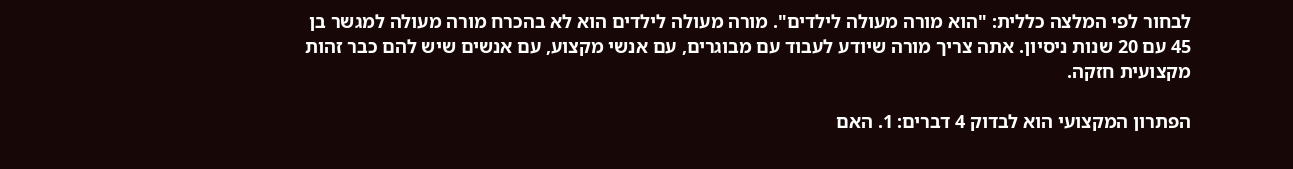לבחור לפי המלצה כללית: "הוא מורה מעולה לילדים". מורה מעולה לילדים הוא לא בהכרח מורה מעולה למגשר בן 45 עם 20 שנות ניסיון. אתה צריך מורה שיודע לעבוד עם מבוגרים, עם אנשי מקצוע, עם אנשים שיש להם כבר זהות מקצועית חזקה.

הפתרון המקצועי הוא לבדוק 4 דברים: 1. האם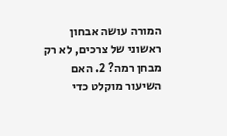המורה עושה אבחון ראשוני של צרכים, לא רק מבחן רמה? 2. האם השיעור מוקלט כדי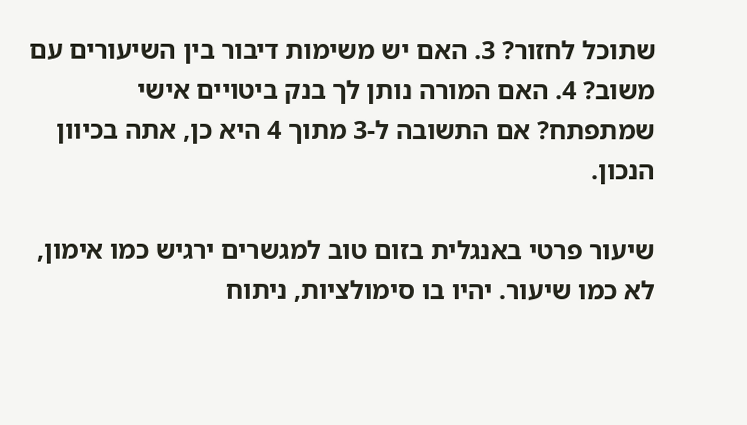שתוכל לחזור? 3. האם יש משימות דיבור בין השיעורים עם משוב? 4. האם המורה נותן לך בנק ביטויים אישי שמתפתח? אם התשובה ל-3 מתוך 4 היא כן, אתה בכיוון הנכון.

שיעור פרטי באנגלית בזום טוב למגשרים ירגיש כמו אימון, לא כמו שיעור. יהיו בו סימולציות, ניתוח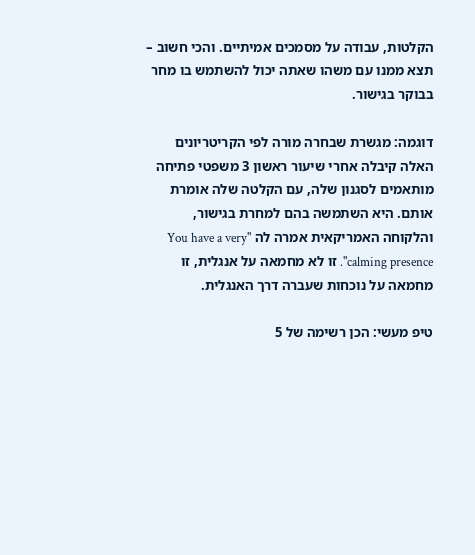הקלטות, עבודה על מסמכים אמיתיים. והכי חשוב – תצא ממנו עם משהו שאתה יכול להשתמש בו מחר בבוקר בגישור.

דוגמה: מגשרת שבחרה מורה לפי הקריטריונים האלה קיבלה אחרי שיעור ראשון 3 משפטי פתיחה מותאמים לסגנון שלה, עם הקלטה שלה אומרת אותם. היא השתמשה בהם למחרת בגישור, והלקוחה האמריקאית אמרה לה "You have a very calming presence". זו לא מחמאה על אנגלית, זו מחמאה על נוכחות שעברה דרך האנגלית.

טיפ מעשי: הכן רשימה של 5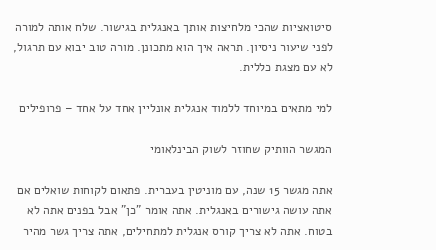סיטואציות שהכי מלחיצות אותך באנגלית בגישור. שלח אותה למורה לפני שיעור ניסיון. תראה איך הוא מתכונן. מורה טוב יבוא עם תרגול, לא עם מצגת כללית.

למי מתאים במיוחד ללמוד אנגלית אונליין אחד על אחד – פרופילים

המגשר הוותיק שחוזר לשוק הבינלאומי

אתה מגשר 15 שנה, עם מוניטין בעברית. פתאום לקוחות שואלים אם אתה עושה גישורים באנגלית. אתה אומר "כן" אבל בפנים אתה לא בטוח. אתה לא צריך קורס אנגלית למתחילים, אתה צריך גשר מהיר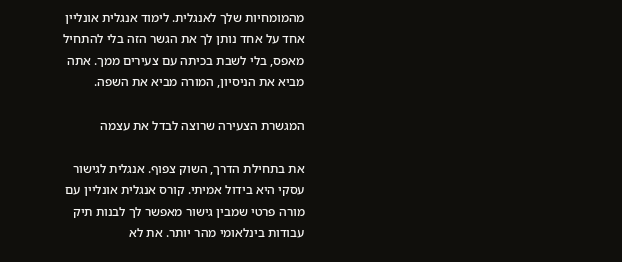מהמומחיות שלך לאנגלית. לימוד אנגלית אונליין אחד על אחד נותן לך את הגשר הזה בלי להתחיל מאפס, בלי לשבת בכיתה עם צעירים ממך. אתה מביא את הניסיון, המורה מביא את השפה.

המגשרת הצעירה שרוצה לבדל את עצמה

את בתחילת הדרך, השוק צפוף. אנגלית לגישור עסקי היא בידול אמיתי. קורס אנגלית אונליין עם מורה פרטי שמבין גישור מאפשר לך לבנות תיק עבודות בינלאומי מהר יותר. את לא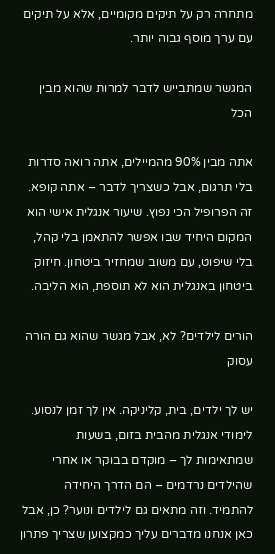מתחרה רק על תיקים מקומיים, אלא על תיקים עם ערך מוסף גבוה יותר.

המגשר שמתבייש לדבר למרות שהוא מבין הכל

אתה מבין 90% מהמיילים, אתה רואה סדרות בלי תרגום, אבל כשצריך לדבר – אתה קופא. זה הפרופיל הכי נפוץ. שיעור אנגלית אישי הוא המקום היחיד שבו אפשר להתאמן בלי קהל, בלי שיפוט, עם משוב שמחזיר ביטחון. חיזוק ביטחון באנגלית הוא לא תוספת, הוא הליבה.

הורים לילדים? לא, אבל מגשר שהוא גם הורה עסוק

יש לך ילדים, בית, קליניקה. אין לך זמן לנסוע. לימודי אנגלית מהבית בזום, בשעות שמתאימות לך – מוקדם בבוקר או אחרי שהילדים נרדמים – הם הדרך היחידה להתמיד. וזה מתאים גם לילדים ונוער? כן, אבל כאן אנחנו מדברים עליך כמקצוען שצריך פתרון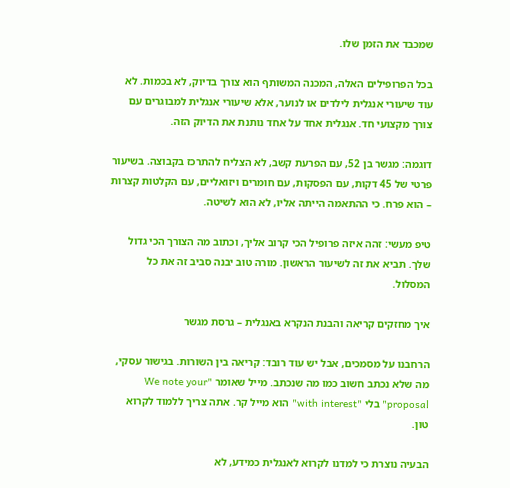שמכבד את הזמן שלו.

בכל הפרופילים האלה, המכנה המשותף הוא צורך בדיוק, לא בכמות. לא עוד שיעורי אנגלית לילדים או לנוער, אלא שיעורי אנגלית למבוגרים עם צורך מקצועי חד. אנגלית אחד על אחד נותנת את הדיוק הזה.

דוגמה: מגשר בן 52, עם הפרעת קשב, לא הצליח להתרכז בקבוצה. בשיעור פרטי של 45 דקות, עם הפסקות, עם חומרים ויזואליים, עם הקלטות קצרות – הוא פרח. כי ההתאמה הייתה אליו, לא הוא לשיטה.

טיפ מעשי: זהה איזה פרופיל הכי קרוב אליך, וכתוב מה הצורך הכי גדול שלך. תביא את זה לשיעור הראשון. מורה טוב יבנה סביב זה את כל המסלול.

איך מחזקים קריאה והבנת הנקרא באנגלית – גרסת מגשר

הרחבנו על מסמכים, אבל יש עוד רובד: קריאה בין השורות. בגישור עסקי, מה שלא נכתב חשוב כמו מה שנכתב. מייל שאומר "We note your proposal" בלי "with interest" הוא מייל קר. אתה צריך ללמוד לקרוא טון.

הבעיה נוצרת כי למדנו לקרוא לאנגלית כמידע, לא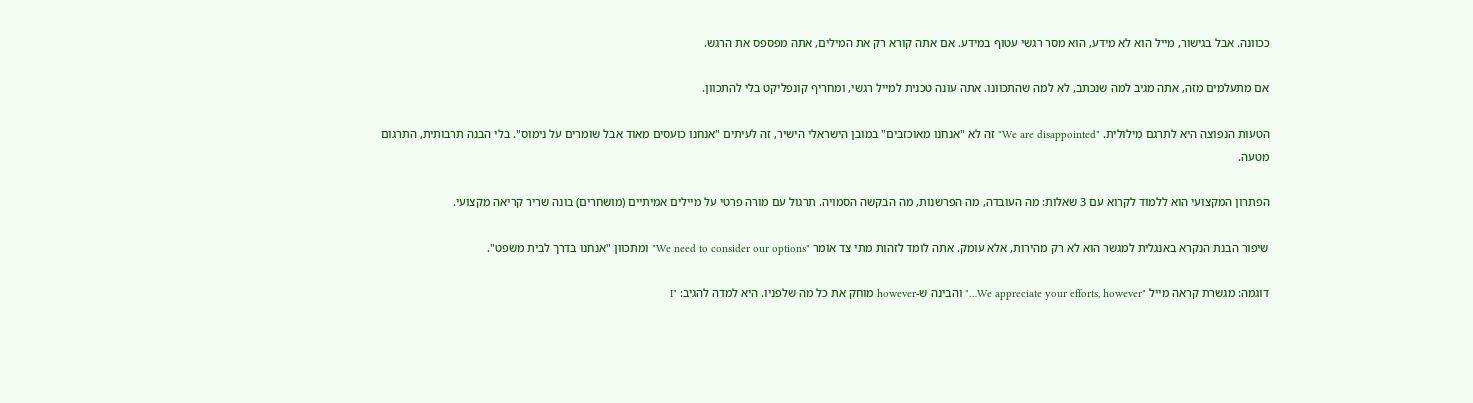ככוונה. אבל בגישור, מייל הוא לא מידע, הוא מסר רגשי עטוף במידע. אם אתה קורא רק את המילים, אתה מפספס את הרגש.

אם מתעלמים מזה, אתה מגיב למה שנכתב, לא למה שהתכוונו. אתה עונה טכנית למייל רגשי, ומחריף קונפליקט בלי להתכוון.

הטעות הנפוצה היא לתרגם מילולית. "We are disappointed" זה לא "אנחנו מאוכזבים" במובן הישראלי הישיר, זה לעיתים "אנחנו כועסים מאוד אבל שומרים על נימוס". בלי הבנה תרבותית, התרגום מטעה.

הפתרון המקצועי הוא ללמוד לקרוא עם 3 שאלות: מה העובדה, מה הפרשנות, מה הבקשה הסמויה. תרגול עם מורה פרטי על מיילים אמיתיים (מושחרים) בונה שריר קריאה מקצועי.

שיפור הבנת הנקרא באנגלית למגשר הוא לא רק מהירות, אלא עומק. אתה לומד לזהות מתי צד אומר "We need to consider our options" ומתכוון "אנחנו בדרך לבית משפט".

דוגמה: מגשרת קראה מייל "We appreciate your efforts, however…" והבינה ש-however מוחק את כל מה שלפניו. היא למדה להגיב: "I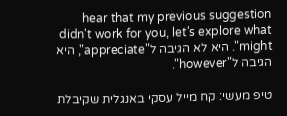hear that my previous suggestion didn't work for you, let's explore what might". היא לא הגיבה ל"appreciate", היא הגיבה ל"however".

טיפ מעשי: קח מייל עסקי באנגלית שקיבלת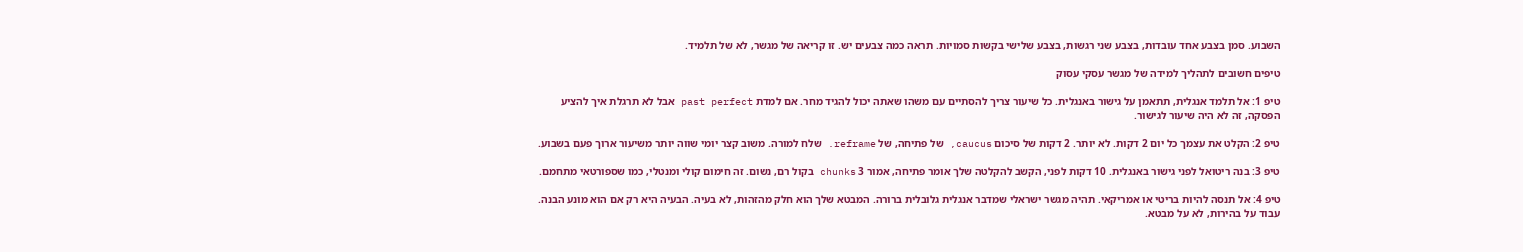השבוע. סמן בצבע אחד עובדות, בצבע שני רגשות, בצבע שלישי בקשות סמויות. תראה כמה צבעים יש. זו קריאה של מגשר, לא של תלמיד.

טיפים חשובים לתהליך למידה של מגשר עסקי עסוק

טיפ 1: אל תלמד אנגלית, תתאמן על גישור באנגלית. כל שיעור צריך להסתיים עם משהו שאתה יכול להגיד מחר. אם למדת past perfect אבל לא תרגלת איך להציע הפסקה, זה לא היה שיעור לגישור.

טיפ 2: הקלט את עצמך כל יום 2 דקות. לא יותר. 2 דקות של סיכום caucus, של פתיחה, של reframe. שלח למורה. משוב קצר יומי שווה יותר משיעור ארוך פעם בשבוע.

טיפ 3: בנה ריטואל לפני גישור באנגלית. 10 דקות לפני, הקשב להקלטה שלך אומר פתיחה, אמור 3 chunks בקול רם, נשום. זה חימום קולי ומנטלי, כמו שספורטאי מתחמם.

טיפ 4: אל תנסה להיות בריטי או אמריקאי. תהיה מגשר ישראלי שמדבר אנגלית גלובלית ברורה. המבטא שלך הוא חלק מהזהות, לא בעיה. הבעיה היא רק אם הוא מונע הבנה. עבוד על בהירות, לא על מבטא.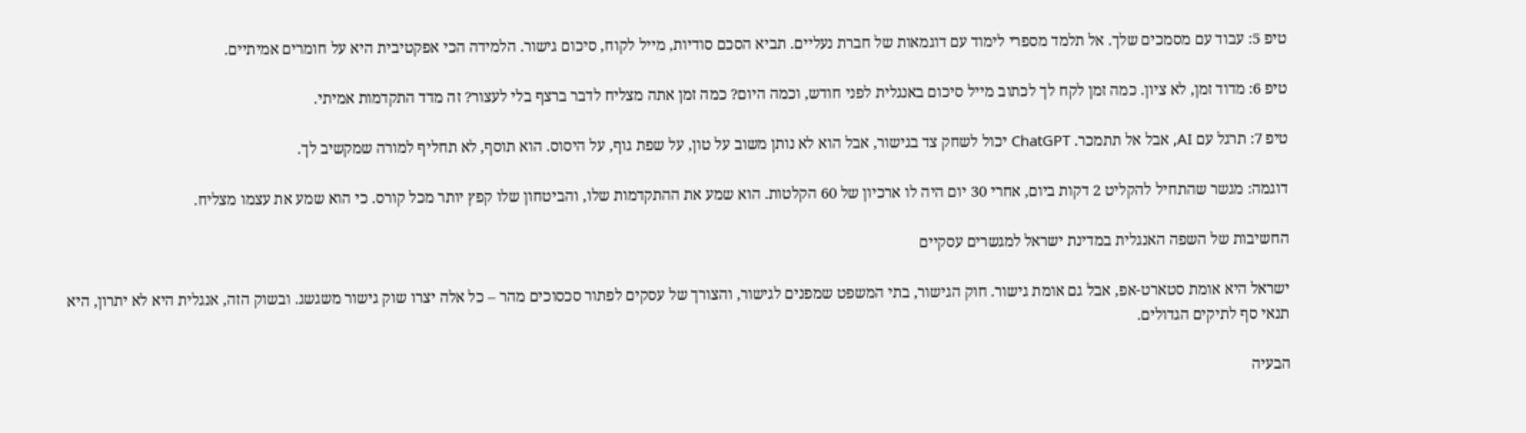טיפ 5: עבוד עם מסמכים שלך. אל תלמד מספרי לימוד עם דוגמאות של חברת נעליים. תביא הסכם סודיות, מייל לקוח, סיכום גישור. הלמידה הכי אפקטיבית היא על חומרים אמיתיים.

טיפ 6: מדוד זמן, לא ציון. כמה זמן לקח לך לכתוב מייל סיכום באנגלית לפני חודש, וכמה היום? כמה זמן אתה מצליח לדבר ברצף בלי לעצור? זה מדד התקדמות אמיתי.

טיפ 7: תרגל עם AI, אבל אל תתמכר. ChatGPT יכול לשחק צד בגישור, אבל הוא לא נותן משוב על טון, על שפת גוף, על היסוס. הוא תוסף, לא תחליף למורה שמקשיב לך.

דוגמה: מגשר שהתחיל להקליט 2 דקות ביום, אחרי 30 יום היה לו ארכיון של 60 הקלטות. הוא שמע את ההתקדמות שלו, והביטחון שלו קפץ יותר מכל קורס. כי הוא שמע את עצמו מצליח.

החשיבות של השפה האנגלית במדינת ישראל למגשרים עסקיים

ישראל היא אומת סטארט-אפ, אבל גם אומת גישור. חוק הגישור, בתי המשפט שמפנים לגישור, והצורך של עסקים לפתור סכסוכים מהר – כל אלה יצרו שוק גישור משגשג. ובשוק הזה, אנגלית היא לא יתרון, היא תנאי סף לתיקים הגדולים.

הבעיה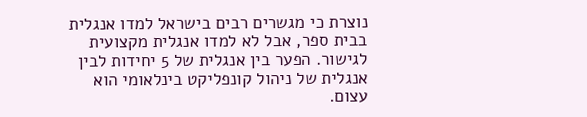נוצרת כי מגשרים רבים בישראל למדו אנגלית בבית ספר, אבל לא למדו אנגלית מקצועית לגישור. הפער בין אנגלית של 5 יחידות לבין אנגלית של ניהול קונפליקט בינלאומי הוא עצום.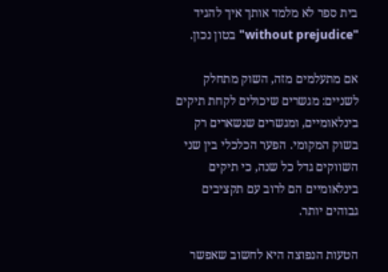בית ספר לא מלמד אותך איך להגיד "without prejudice" בטון נכון.

אם מתעלמים מזה, השוק מתחלק לשניים: מגשרים שיכולים לקחת תיקים בינלאומיים, ומגשרים שנשארים רק בשוק המקומי. הפער הכלכלי בין שני השווקים גדל כל שנה, כי תיקים בינלאומיים הם לרוב עם תקציבים גבוהים יותר.

הטעות הנפוצה היא לחשוב שאפשר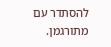להסתדר עם מתורגמן.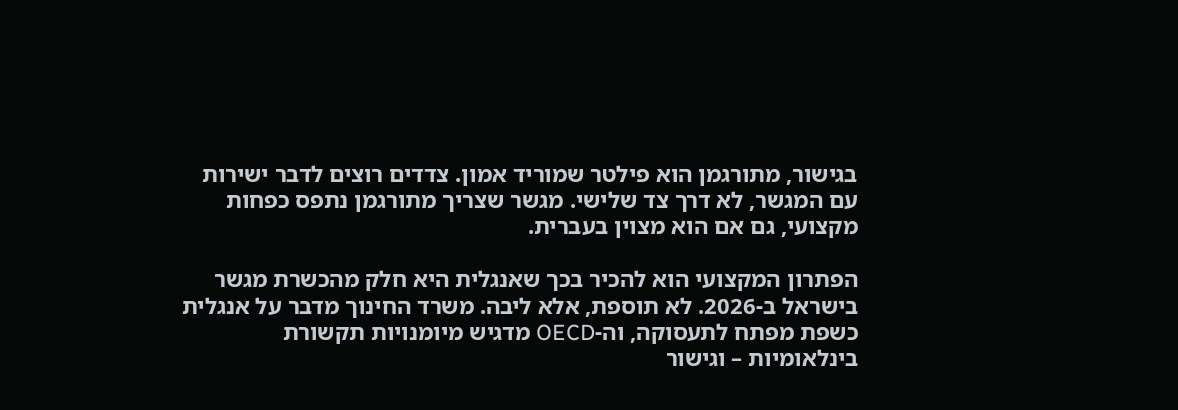בגישור, מתורגמן הוא פילטר שמוריד אמון. צדדים רוצים לדבר ישירות עם המגשר, לא דרך צד שלישי. מגשר שצריך מתורגמן נתפס כפחות מקצועי, גם אם הוא מצוין בעברית.

הפתרון המקצועי הוא להכיר בכך שאנגלית היא חלק מהכשרת מגשר בישראל ב-2026. לא תוספת, אלא ליבה. משרד החינוך מדבר על אנגלית כשפת מפתח לתעסוקה, וה-OECD מדגיש מיומנויות תקשורת בינלאומיות – וגישור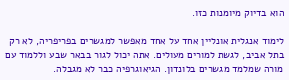הוא בדיוק מיומנות כזו.

לימוד אנגלית אונליין אחד על אחד מאפשר למגשרים בפריפריה, לא רק בתל אביב, לגשת למורים מעולים. אתה יכול לגור בבאר שבע וללמוד עם מורה שמלמד מגשרים בלונדון. הגיאוגרפיה כבר לא מגבלה.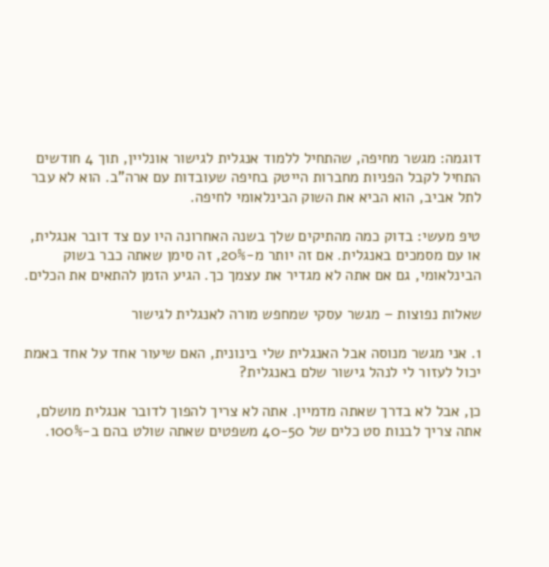דוגמה: מגשר מחיפה, שהתחיל ללמוד אנגלית לגישור אונליין, תוך 4 חודשים התחיל לקבל הפניות מחברות הייטק בחיפה שעובדות עם ארה"ב. הוא לא עבר לתל אביב, הוא הביא את השוק הבינלאומי לחיפה.

טיפ מעשי: בדוק כמה מהתיקים שלך בשנה האחרונה היו עם צד דובר אנגלית, או עם מסמכים באנגלית. אם זה יותר מ-20%, זה סימן שאתה כבר בשוק הבינלאומי, גם אם אתה לא מגדיר את עצמך כך. הגיע הזמן להתאים את הכלים.

שאלות נפוצות – מגשר עסקי שמחפש מורה לאנגלית לגישור

1. אני מגשר מנוסה אבל האנגלית שלי בינונית, האם שיעור אחד על אחד באמת יכול לעזור לי לנהל גישור שלם באנגלית?

כן, אבל לא בדרך שאתה מדמיין. אתה לא צריך להפוך לדובר אנגלית מושלם, אתה צריך לבנות סט כלים של 40-50 משפטים שאתה שולט בהם ב-100%.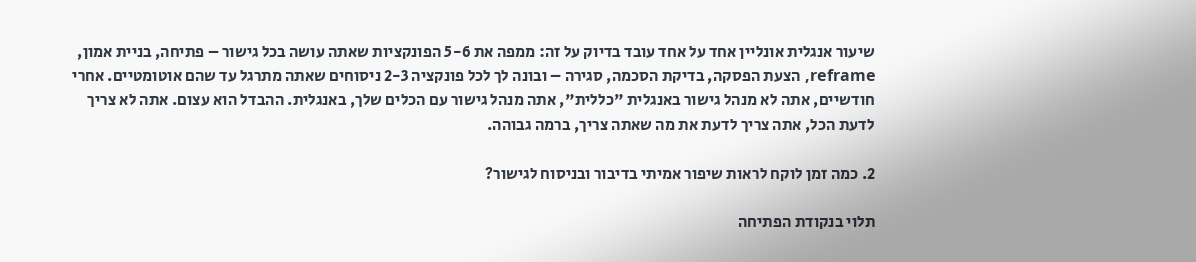שיעור אנגלית אונליין אחד על אחד עובד בדיוק על זה: ממפה את 5-6 הפונקציות שאתה עושה בכל גישור – פתיחה, בניית אמון, reframe, הצעת הפסקה, בדיקת הסכמה, סגירה – ובונה לך לכל פונקציה 2-3 ניסוחים שאתה מתרגל עד שהם אוטומטיים. אחרי חודשיים, אתה לא מנהל גישור באנגלית "כללית", אתה מנהל גישור עם הכלים שלך, באנגלית. ההבדל הוא עצום. אתה לא צריך לדעת הכל, אתה צריך לדעת את מה שאתה צריך, ברמה גבוהה.

2. כמה זמן לוקח לראות שיפור אמיתי בדיבור ובניסוח לגישור?

תלוי בנקודת הפתיחה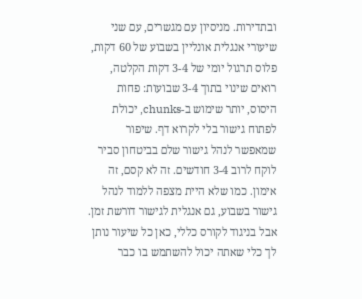ובתדירות. מניסיון עם מגשרים, עם שני שיעורי אנגלית אונליין בשבוע של 60 דקות, פלוס תרגול יומי של 3-4 דקות הקלטה, רואים שינוי בתוך 3-4 שבועות: פחות היסוס, יותר שימוש ב-chunks, יכולת לפתוח גישור בלי לקרוא דף. שיפור שמאפשר לנהל גישור שלם בביטחון סביר לוקח לרוב 3-4 חודשים. זה לא קסם, זה אימון. כמו שלא היית מצפה ללמוד לנהל גישור בשבוע, גם אנגלית לגישור דורשת זמן. אבל בניגוד לקורס כללי, כאן כל שיעור נותן לך כלי שאתה יכול להשתמש בו כבר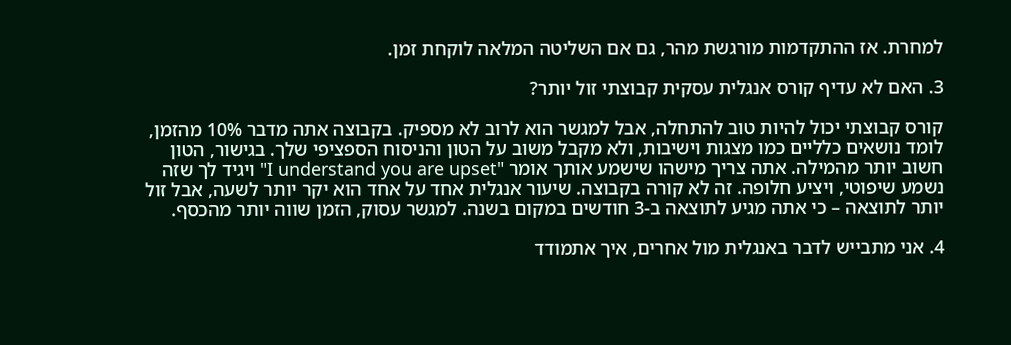למחרת. אז ההתקדמות מורגשת מהר, גם אם השליטה המלאה לוקחת זמן.

3. האם לא עדיף קורס אנגלית עסקית קבוצתי זול יותר?

קורס קבוצתי יכול להיות טוב להתחלה, אבל למגשר הוא לרוב לא מספיק. בקבוצה אתה מדבר 10% מהזמן, לומד נושאים כלליים כמו מצגות וישיבות, ולא מקבל משוב על הטון והניסוח הספציפי שלך. בגישור, הטון חשוב יותר מהמילה. אתה צריך מישהו שישמע אותך אומר "I understand you are upset" ויגיד לך שזה נשמע שיפוטי, ויציע חלופה. זה לא קורה בקבוצה. שיעור אנגלית אחד על אחד הוא יקר יותר לשעה, אבל זול יותר לתוצאה – כי אתה מגיע לתוצאה ב-3 חודשים במקום בשנה. למגשר עסוק, הזמן שווה יותר מהכסף.

4. אני מתבייש לדבר באנגלית מול אחרים, איך אתמודד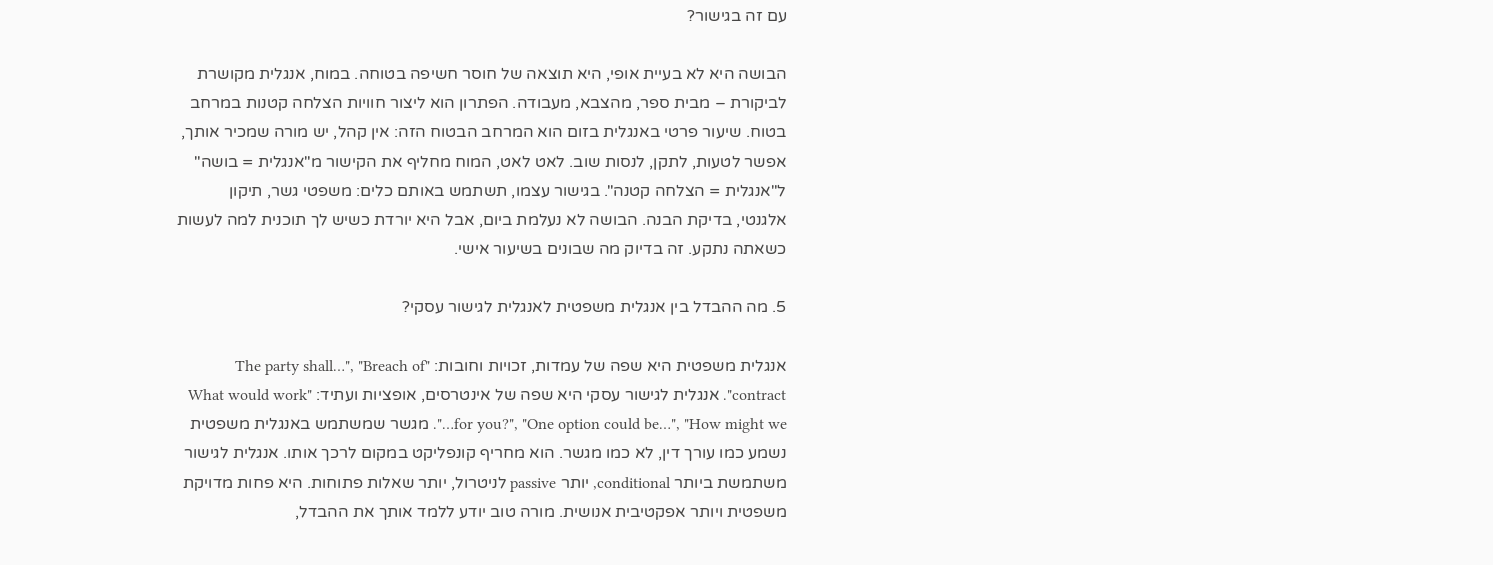עם זה בגישור?

הבושה היא לא בעיית אופי, היא תוצאה של חוסר חשיפה בטוחה. במוח, אנגלית מקושרת לביקורת – מבית ספר, מהצבא, מעבודה. הפתרון הוא ליצור חוויות הצלחה קטנות במרחב בטוח. שיעור פרטי באנגלית בזום הוא המרחב הבטוח הזה: אין קהל, יש מורה שמכיר אותך, אפשר לטעות, לתקן, לנסות שוב. לאט לאט, המוח מחליף את הקישור מ"אנגלית = בושה" ל"אנגלית = הצלחה קטנה". בגישור עצמו, תשתמש באותם כלים: משפטי גשר, תיקון אלגנטי, בדיקת הבנה. הבושה לא נעלמת ביום, אבל היא יורדת כשיש לך תוכנית למה לעשות כשאתה נתקע. זה בדיוק מה שבונים בשיעור אישי.

5. מה ההבדל בין אנגלית משפטית לאנגלית לגישור עסקי?

אנגלית משפטית היא שפה של עמדות, זכויות וחובות: "The party shall…", "Breach of contract". אנגלית לגישור עסקי היא שפה של אינטרסים, אופציות ועתיד: "What would work for you?", "One option could be…", "How might we…". מגשר שמשתמש באנגלית משפטית נשמע כמו עורך דין, לא כמו מגשר. הוא מחריף קונפליקט במקום לרכך אותו. אנגלית לגישור משתמשת ביותר conditional, יותר passive לניטרול, יותר שאלות פתוחות. היא פחות מדויקת משפטית ויותר אפקטיבית אנושית. מורה טוב יודע ללמד אותך את ההבדל,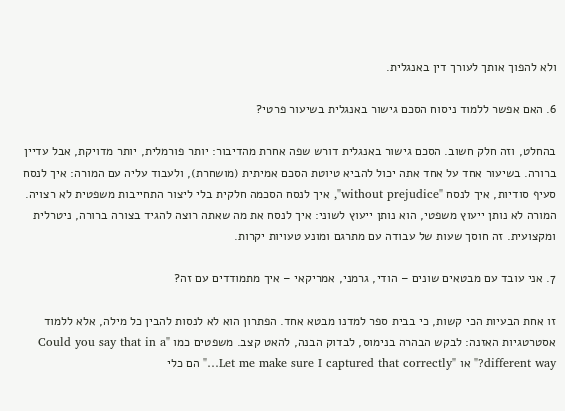ולא להפוך אותך לעורך דין באנגלית.

6. האם אפשר ללמוד ניסוח הסכם גישור באנגלית בשיעור פרטי?

בהחלט, וזה חלק חשוב. הסכם גישור באנגלית דורש שפה אחרת מהדיבור: יותר פורמלית, יותר מדויקת, אבל עדיין ברורה. בשיעור אחד על אחד אתה יכול להביא טיוטת הסכם אמיתית (מושחרת), ולעבוד עליה עם המורה: איך לנסח סעיף סודיות, איך לנסח "without prejudice", איך לנסח הסכמה חלקית בלי ליצור התחייבות משפטית לא רצויה. המורה לא נותן ייעוץ משפטי, הוא נותן ייעוץ לשוני: איך לנסח את מה שאתה רוצה להגיד בצורה ברורה, ניטרלית ומקצועית. זה חוסך שעות של עבודה עם מתרגם ומונע טעויות יקרות.

7. אני עובד עם מבטאים שונים – הודי, גרמני, אמריקאי – איך מתמודדים עם זה?

זו אחת הבעיות הכי קשות, כי בבית ספר למדנו מבטא אחד. הפתרון הוא לא לנסות להבין כל מילה, אלא ללמוד אסטרטגיות האזנה: לבקש הבהרה בנימוס, לבדוק הבנה, להאט קצב. משפטים כמו "Could you say that in a different way?" או "Let me make sure I captured that correctly…" הם כלי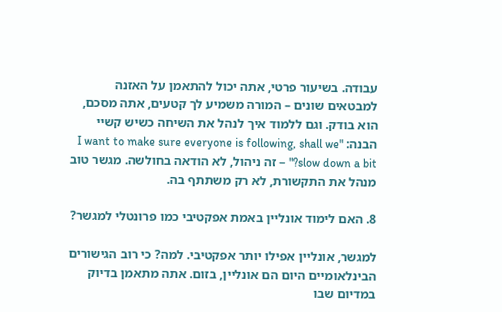עבודה. בשיעור פרטי, אתה יכול להתאמן על האזנה למבטאים שונים – המורה משמיע לך קטעים, אתה מסכם, הוא בודק. וגם ללמוד איך לנהל את השיחה כשיש קשיי הבנה: "I want to make sure everyone is following, shall we slow down a bit?" – זה ניהול, לא הודאה בחולשה. מגשר טוב מנהל את התקשורת, לא רק משתתף בה.

8. האם לימוד אונליין באמת אפקטיבי כמו פרונטלי למגשר?

למגשר, אונליין אפילו יותר אפקטיבי. למה? כי רוב הגישורים הבינלאומיים היום הם אונליין, בזום. אתה מתאמן בדיוק במדיום שבו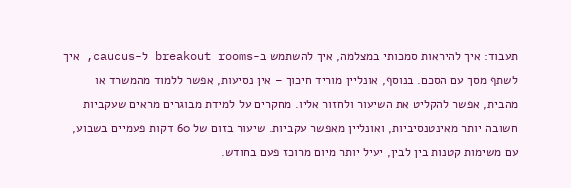תעבוד: איך להיראות סמכותי במצלמה, איך להשתמש ב-breakout rooms ל-caucus, איך לשתף מסך עם הסכם. בנוסף, אונליין מוריד חיכוך – אין נסיעות, אפשר ללמוד מהמשרד או מהבית, אפשר להקליט את השיעור ולחזור אליו. מחקרים על למידת מבוגרים מראים שעקביות חשובה יותר מאינטנסיביות, ואונליין מאפשר עקביות. שיעור בזום של 60 דקות פעמיים בשבוע, עם משימות קטנות בין לבין, יעיל יותר מיום מרוכז פעם בחודש.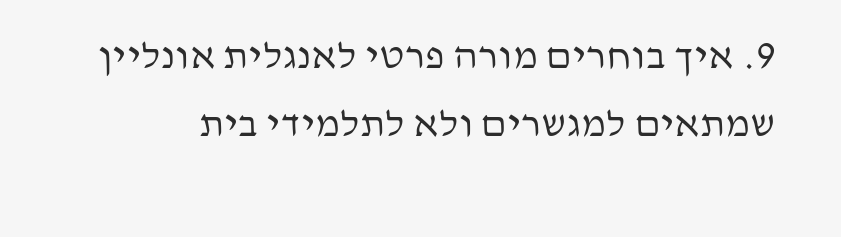9. איך בוחרים מורה פרטי לאנגלית אונליין שמתאים למגשרים ולא לתלמידי בית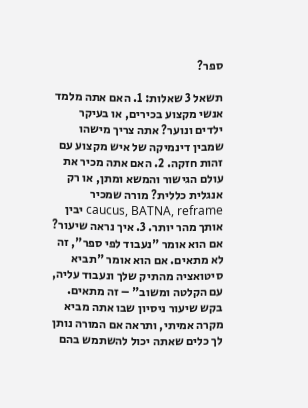ספר?

תשאל 3 שאלות: 1. האם אתה מלמד אנשי מקצוע בכירים, או בעיקר ילדים ונוער? אתה צריך מישהו שמבין דינמיקה של איש מקצוע עם זהות חזקה. 2. האם אתה מכיר את עולם הגישור והמשא ומתן, או רק אנגלית כללית? מורה שמכיר caucus, BATNA, reframe יבין אותך מהר יותר. 3. איך נראה שיעור? אם הוא אומר "נעבוד לפי ספר", זה לא מתאים. אם הוא אומר "תביא סיטואציה מהתיק שלך ונעבוד עליה, עם הקלטה ומשוב" – זה מתאים. בקש שיעור ניסיון שבו אתה מביא מקרה אמיתי, ותראה אם המורה נותן לך כלים שאתה יכול להשתמש בהם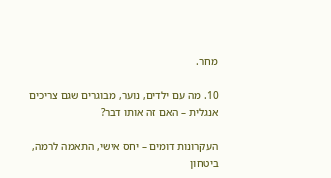מחר.

10. מה עם ילדים, נוער, מבוגרים שגם צריכים אנגלית – האם זה אותו דבר?

העקרונות דומים – יחס אישי, התאמה לרמה, ביטחון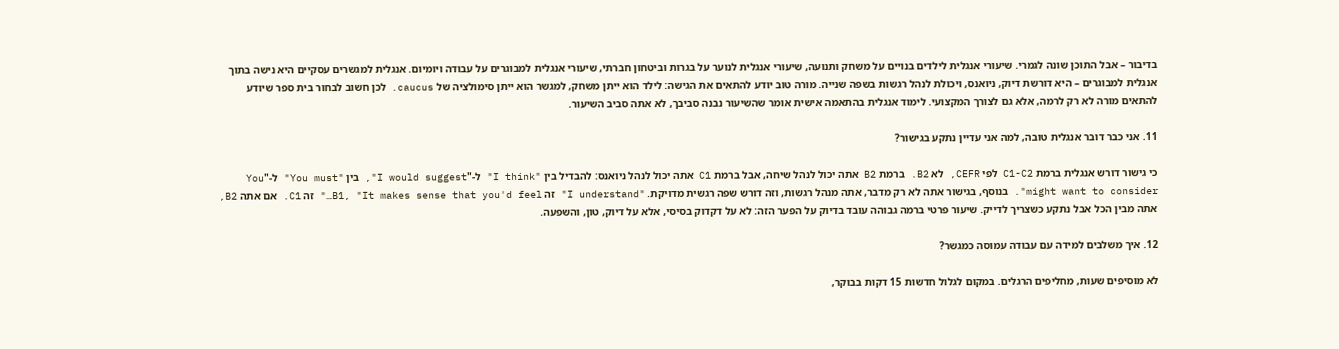בדיבור – אבל התוכן שונה לגמרי. שיעורי אנגלית לילדים בנויים על משחק ותנועה, שיעורי אנגלית לנוער על בגרות וביטחון חברתי, שיעורי אנגלית למבוגרים על עבודה ויומיום. אנגלית למגשרים עסקיים היא נישה בתוך אנגלית למבוגרים – היא דורשת דיוק, ניואנס, ויכולת לנהל רגשות בשפה שנייה. מורה טוב יודע להתאים את הגישה: לילד הוא ייתן משחק, למגשר הוא ייתן סימולציה של caucus. לכן חשוב לבחור בית ספר שיודע להתאים מורה לא רק לרמה, אלא גם לצורך המקצועי. לימוד אנגלית בהתאמה אישית אומר שהשיעור נבנה סביבך, לא אתה סביב השיעור.

11. אני כבר דובר אנגלית טובה, למה אני עדיין נתקע בגישור?

כי גישור דורש אנגלית ברמת C1-C2 לפי CEFR, לא B2. ברמת B2 אתה יכול לנהל שיחה, אבל ברמת C1 אתה יכול לנהל ניואנס: להבדיל בין "I think" ל-"I would suggest", בין "You must" ל-"You might want to consider". בנוסף, בגישור אתה לא רק מדבר, אתה מנהל רגשות, וזה דורש שפה רגשית מדויקת. "I understand" זה B1, "It makes sense that you'd feel…" זה C1. אם אתה B2, אתה מבין הכל אבל נתקע כשצריך לדייק. שיעור פרטי ברמה גבוהה עובד בדיוק על הפער הזה: לא על דקדוק בסיסי, אלא על דיוק, טון, והשפעה.

12. איך משלבים למידה עם עבודה עמוסה כמגשר?

לא מוסיפים שעות, מחליפים הרגלים. במקום לגלול חדשות 15 דקות בבוקר,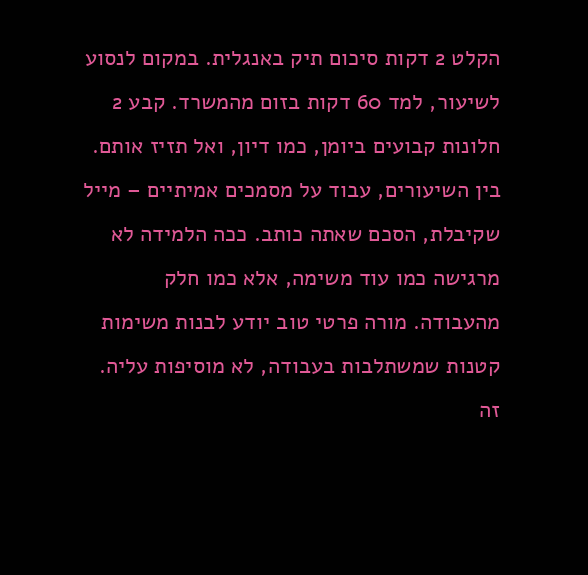הקלט 2 דקות סיכום תיק באנגלית. במקום לנסוע לשיעור, למד 60 דקות בזום מהמשרד. קבע 2 חלונות קבועים ביומן, כמו דיון, ואל תזיז אותם. בין השיעורים, עבוד על מסמכים אמיתיים – מייל שקיבלת, הסכם שאתה כותב. ככה הלמידה לא מרגישה כמו עוד משימה, אלא כמו חלק מהעבודה. מורה פרטי טוב יודע לבנות משימות קטנות שמשתלבות בעבודה, לא מוסיפות עליה. זה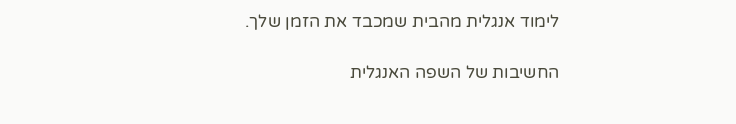לימוד אנגלית מהבית שמכבד את הזמן שלך.

החשיבות של השפה האנגלית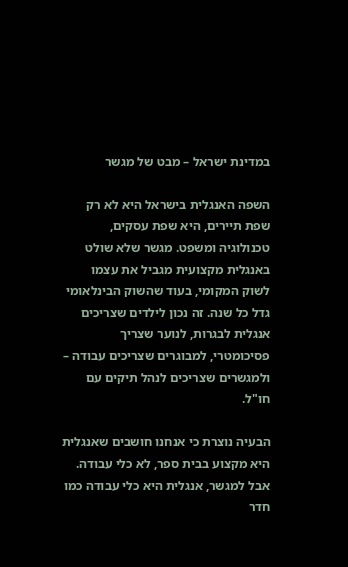במדינת ישראל – מבט של מגשר

השפה האנגלית בישראל היא לא רק שפת תיירים, היא שפת עסקים, טכנולוגיה ומשפט. מגשר שלא שולט באנגלית מקצועית מגביל את עצמו לשוק המקומי, בעוד שהשוק הבינלאומי גדל כל שנה. זה נכון לילדים שצריכים אנגלית לבגרות, לנוער שצריך פסיכומטרי, למבוגרים שצריכים עבודה – ולמגשרים שצריכים לנהל תיקים עם חו"ל.

הבעיה נוצרת כי אנחנו חושבים שאנגלית היא מקצוע בבית ספר, לא כלי עבודה. אבל למגשר, אנגלית היא כלי עבודה כמו חדר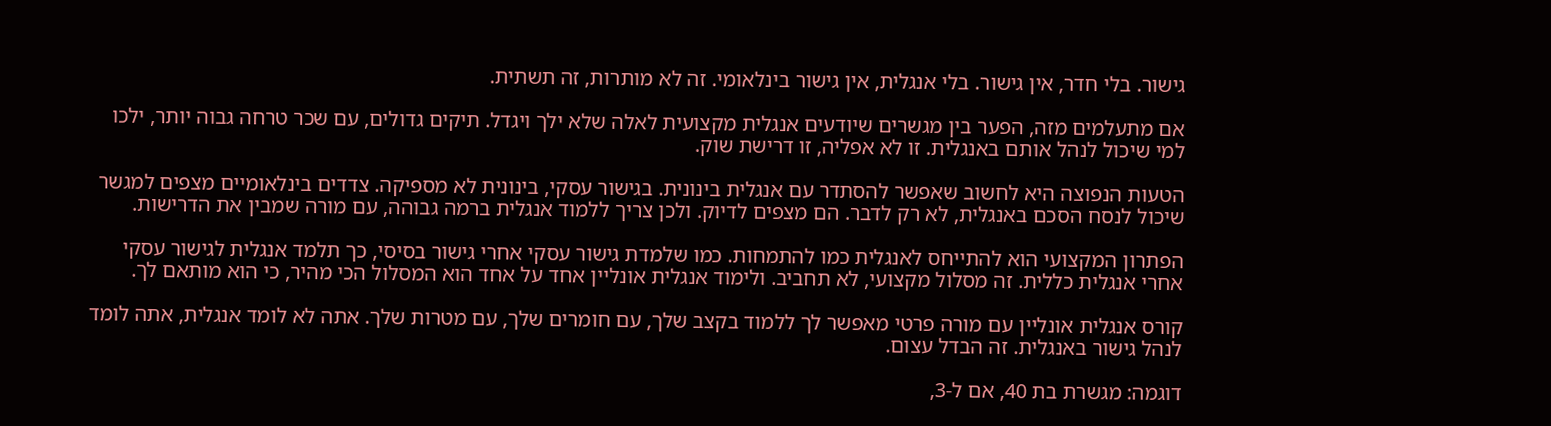גישור. בלי חדר, אין גישור. בלי אנגלית, אין גישור בינלאומי. זה לא מותרות, זה תשתית.

אם מתעלמים מזה, הפער בין מגשרים שיודעים אנגלית מקצועית לאלה שלא ילך ויגדל. תיקים גדולים, עם שכר טרחה גבוה יותר, ילכו למי שיכול לנהל אותם באנגלית. זו לא אפליה, זו דרישת שוק.

הטעות הנפוצה היא לחשוב שאפשר להסתדר עם אנגלית בינונית. בגישור עסקי, בינונית לא מספיקה. צדדים בינלאומיים מצפים למגשר שיכול לנסח הסכם באנגלית, לא רק לדבר. הם מצפים לדיוק. ולכן צריך ללמוד אנגלית ברמה גבוהה, עם מורה שמבין את הדרישות.

הפתרון המקצועי הוא להתייחס לאנגלית כמו להתמחות. כמו שלמדת גישור עסקי אחרי גישור בסיסי, כך תלמד אנגלית לגישור עסקי אחרי אנגלית כללית. זה מסלול מקצועי, לא תחביב. ולימוד אנגלית אונליין אחד על אחד הוא המסלול הכי מהיר, כי הוא מותאם לך.

קורס אנגלית אונליין עם מורה פרטי מאפשר לך ללמוד בקצב שלך, עם חומרים שלך, עם מטרות שלך. אתה לא לומד אנגלית, אתה לומד לנהל גישור באנגלית. זה הבדל עצום.

דוגמה: מגשרת בת 40, אם ל-3,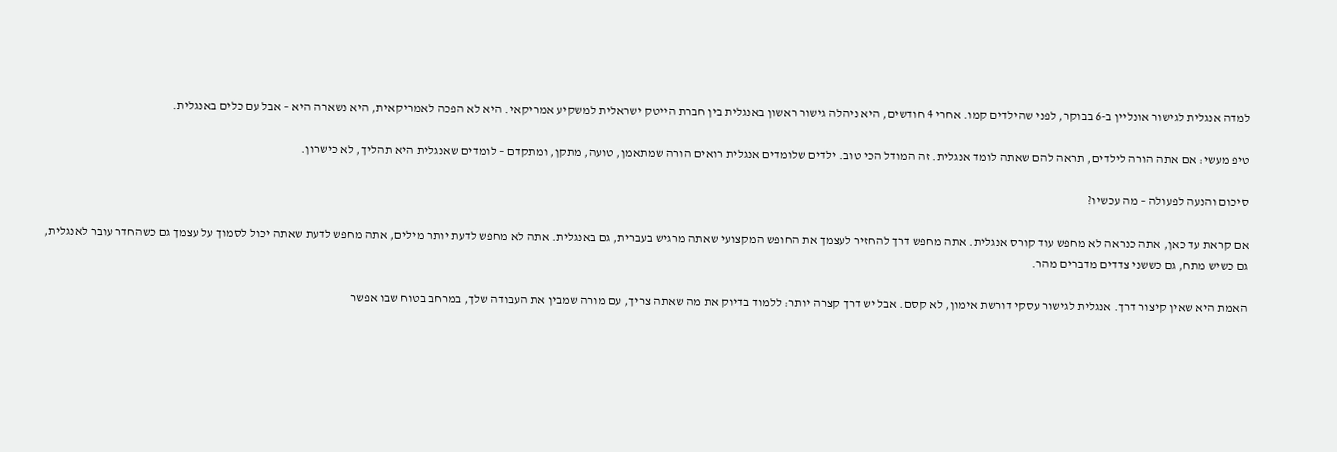למדה אנגלית לגישור אונליין ב-6 בבוקר, לפני שהילדים קמו. אחרי 4 חודשים, היא ניהלה גישור ראשון באנגלית בין חברת הייטק ישראלית למשקיע אמריקאי. היא לא הפכה לאמריקאית, היא נשארה היא – אבל עם כלים באנגלית.

טיפ מעשי: אם אתה הורה לילדים, תראה להם שאתה לומד אנגלית. זה המודל הכי טוב. ילדים שלומדים אנגלית רואים הורה שמתאמן, טועה, מתקן, ומתקדם – לומדים שאנגלית היא תהליך, לא כישרון.

סיכום והנעה לפעולה – מה עכשיו?

אם קראת עד כאן, אתה כנראה לא מחפש עוד קורס אנגלית. אתה מחפש דרך להחזיר לעצמך את החופש המקצועי שאתה מרגיש בעברית, גם באנגלית. אתה לא מחפש לדעת יותר מילים, אתה מחפש לדעת שאתה יכול לסמוך על עצמך גם כשהחדר עובר לאנגלית, גם כשיש מתח, גם כששני צדדים מדברים מהר.

האמת היא שאין קיצור דרך. אנגלית לגישור עסקי דורשת אימון, לא קסם. אבל יש דרך קצרה יותר: ללמוד בדיוק את מה שאתה צריך, עם מורה שמבין את העבודה שלך, במרחב בטוח שבו אפשר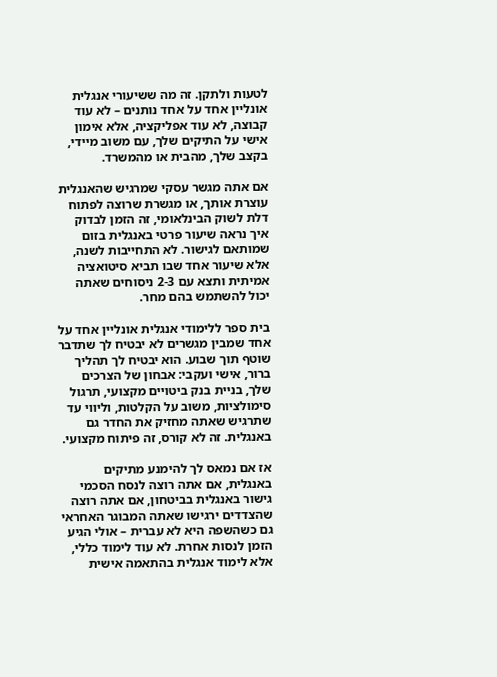לטעות ולתקן. זה מה ששיעורי אנגלית אונליין אחד על אחד נותנים – לא עוד קבוצה, לא עוד אפליקציה, אלא אימון אישי על התיקים שלך, עם משוב מיידי, בקצב שלך, מהבית או מהמשרד.

אם אתה מגשר עסקי שמרגיש שהאנגלית עוצרת אותך, או מגשרת שרוצה לפתוח דלת לשוק הבינלאומי, זה הזמן לבדוק איך נראה שיעור פרטי באנגלית בזום שמותאם לגישור. לא התחייבות לשנה, אלא שיעור אחד שבו תביא סיטואציה אמיתית ותצא עם 2-3 ניסוחים שאתה יכול להשתמש בהם מחר.

בית ספר ללימודי אנגלית אונליין אחד על אחד שמבין מגשרים לא יבטיח לך שתדבר שוטף תוך שבוע. הוא יבטיח לך תהליך ברור, אישי ועקבי: אבחון של הצרכים שלך, בניית בנק ביטויים מקצועי, תרגול סימולציות, משוב על הקלטות, וליווי עד שתרגיש שאתה מחזיק את החדר גם באנגלית. זה לא קורס, זה פיתוח מקצועי.

אז אם נמאס לך להימנע מתיקים באנגלית, אם אתה רוצה לנסח הסכמי גישור באנגלית בביטחון, אם אתה רוצה שהצדדים ירגישו שאתה המבוגר האחראי גם כשהשפה היא לא עברית – אולי הגיע הזמן לנסות אחרת. לא עוד לימוד כללי, אלא לימוד אנגלית בהתאמה אישית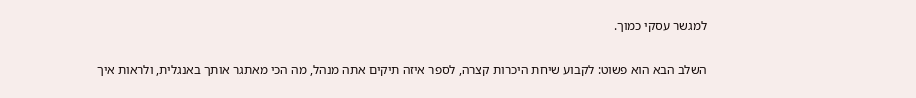למגשר עסקי כמוך.

השלב הבא הוא פשוט: לקבוע שיחת היכרות קצרה, לספר איזה תיקים אתה מנהל, מה הכי מאתגר אותך באנגלית, ולראות איך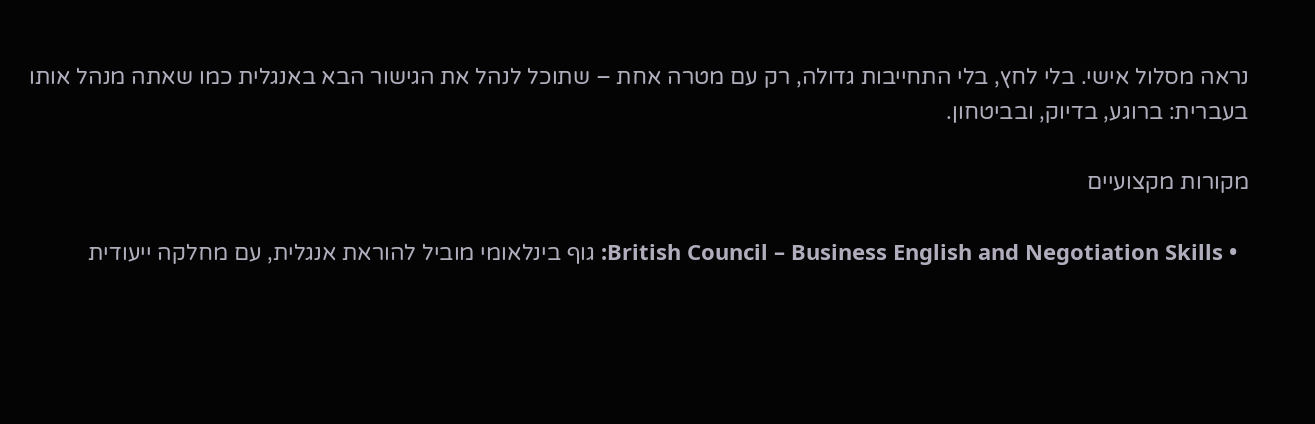נראה מסלול אישי. בלי לחץ, בלי התחייבות גדולה, רק עם מטרה אחת – שתוכל לנהל את הגישור הבא באנגלית כמו שאתה מנהל אותו בעברית: ברוגע, בדיוק, ובביטחון.

מקורות מקצועיים

  • British Council – Business English and Negotiation Skills: גוף בינלאומי מוביל להוראת אנגלית, עם מחלקה ייעודית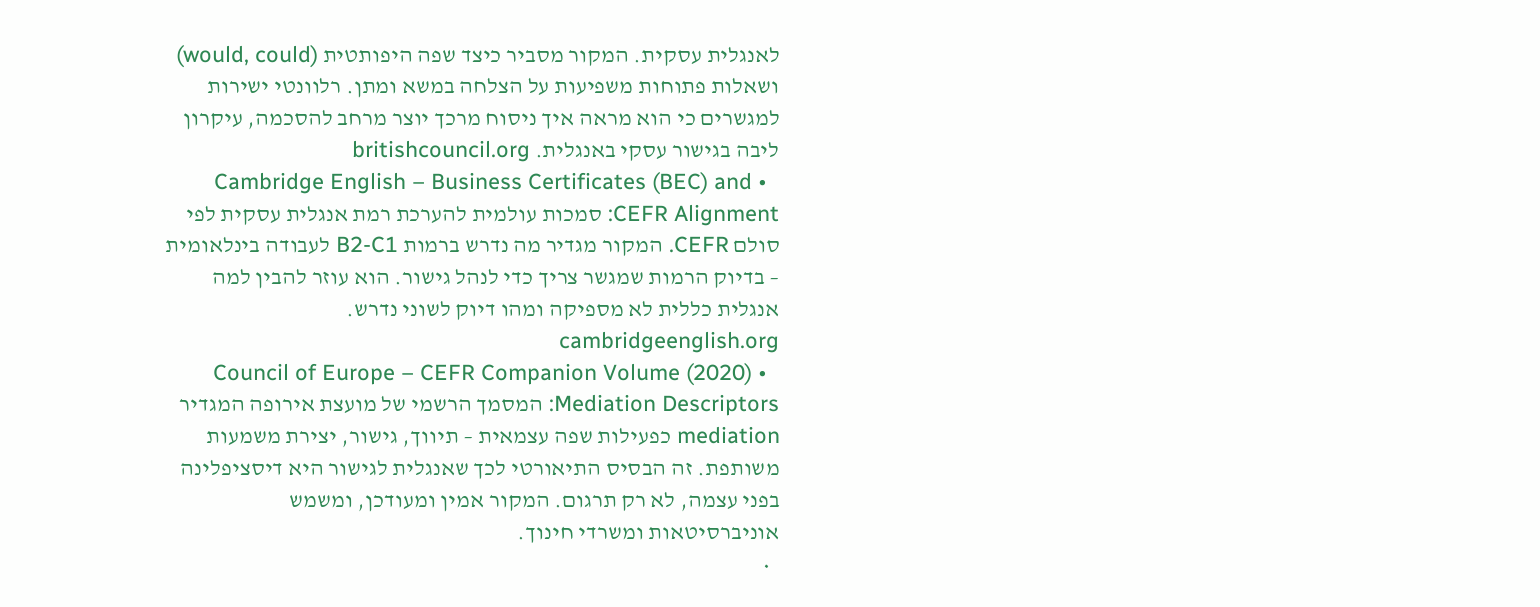לאנגלית עסקית. המקור מסביר כיצד שפה היפותטית (would, could) ושאלות פתוחות משפיעות על הצלחה במשא ומתן. רלוונטי ישירות למגשרים כי הוא מראה איך ניסוח מרכך יוצר מרחב להסכמה, עיקרון ליבה בגישור עסקי באנגלית. britishcouncil.org
  • Cambridge English – Business Certificates (BEC) and CEFR Alignment: סמכות עולמית להערכת רמת אנגלית עסקית לפי סולם CEFR. המקור מגדיר מה נדרש ברמות B2-C1 לעבודה בינלאומית – בדיוק הרמות שמגשר צריך כדי לנהל גישור. הוא עוזר להבין למה אנגלית כללית לא מספיקה ומהו דיוק לשוני נדרש. cambridgeenglish.org
  • Council of Europe – CEFR Companion Volume (2020) Mediation Descriptors: המסמך הרשמי של מועצת אירופה המגדיר mediation כפעילות שפה עצמאית – תיווך, גישור, יצירת משמעות משותפת. זה הבסיס התיאורטי לכך שאנגלית לגישור היא דיסציפלינה בפני עצמה, לא רק תרגום. המקור אמין ומעודכן, ומשמש אוניברסיטאות ומשרדי חינוך.
  •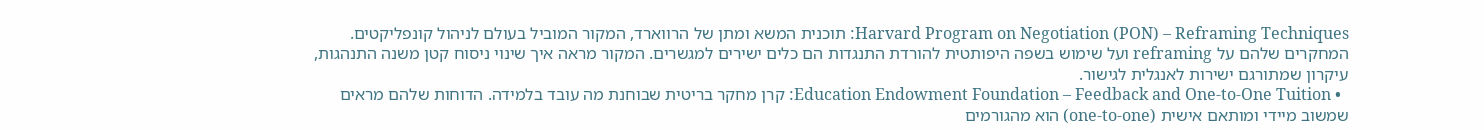Harvard Program on Negotiation (PON) – Reframing Techniques: תוכנית המשא ומתן של הרווארד, המקור המוביל בעולם לניהול קונפליקטים. המחקרים שלהם על reframing ועל שימוש בשפה היפותטית להורדת התנגדות הם כלים ישירים למגשרים. המקור מראה איך שינוי ניסוח קטן משנה התנהגות, עיקרון שמתורגם ישירות לאנגלית לגישור.
  • Education Endowment Foundation – Feedback and One-to-One Tuition: קרן מחקר בריטית שבוחנת מה עובד בלמידה. הדוחות שלהם מראים שמשוב מיידי ומותאם אישית (one-to-one) הוא מהגורמים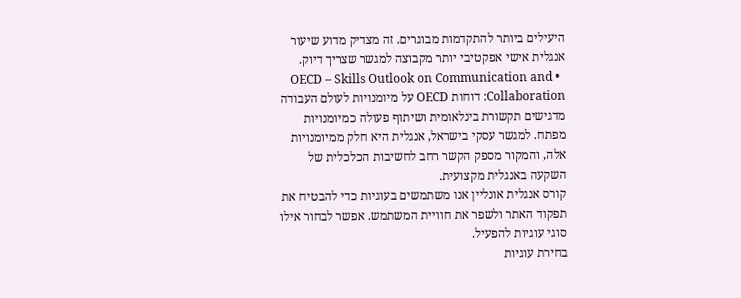היעילים ביותר להתקדמות מבוגרים. זה מצדיק מדוע שיעור אנגלית אישי אפקטיבי יותר מקבוצה למגשר שצריך דיוק.
  • OECD – Skills Outlook on Communication and Collaboration: דוחות OECD על מיומנויות לעולם העבודה מדגישים תקשורת בינלאומית ושיתוף פעולה כמיומנויות מפתח. למגשר עסקי בישראל, אנגלית היא חלק ממיומנויות אלה, והמקור מספק הקשר רחב לחשיבות הכלכלית של השקעה באנגלית מקצועית.
קורס אנגלית אונליין אנו משתמשים בעוגיות כדי להבטיח את תפקוד האתר ולשפר את חוויית המשתמש. אפשר לבחור אילו סוגי עוגיות להפעיל.
בחירת עוגיות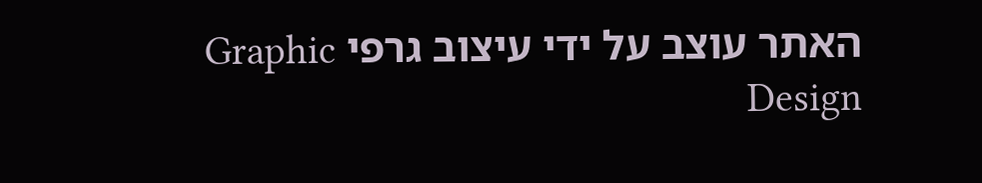האתר עוצב על ידי עיצוב גרפי Graphic Design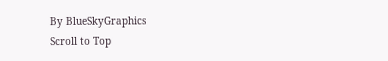By BlueSkyGraphics
Scroll to Top